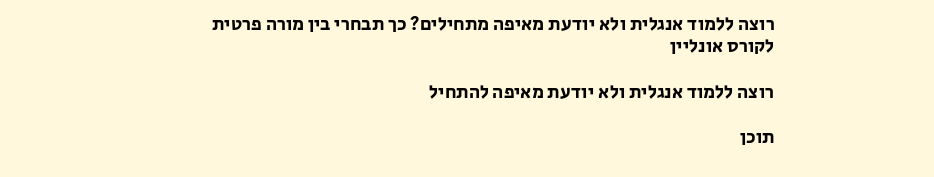רוצה ללמוד אנגלית ולא יודעת מאיפה מתחילים? כך תבחרי בין מורה פרטית לקורס אונליין

רוצה ללמוד אנגלית ולא יודעת מאיפה להתחיל

תוכן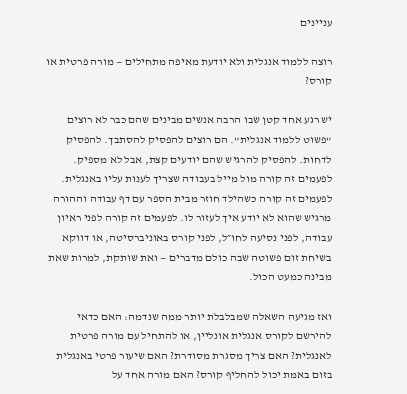עניינים

רוצה ללמוד אנגלית ולא יודעת מאיפה מתחילים — מורה פרטית או קורס?

יש רגע אחד קטן שבו הרבה אנשים מבינים שהם כבר לא רוצים “פשוט ללמוד אנגלית”. הם רוצים להפסיק להסתבך. להפסיק לדחות. להפסיק להרגיש שהם יודעים קצת, אבל לא מספיק. לפעמים זה קורה מול מייל בעבודה שצריך לענות עליו באנגלית. לפעמים זה קורה כשהילד חוזר מבית הספר עם דף עבודה וההורה מרגיש שהוא לא יודע איך לעזור לו. לפעמים זה קורה לפני ראיון עבודה, לפני נסיעה לחו״ל, לפני קורס באוניברסיטה, או דווקא בשיחת זום פשוטה שבה כולם מדברים — ואת שותקת, למרות שאת מבינה כמעט הכול.

ואז מגיעה השאלה שמבלבלת יותר ממה שנדמה: האם כדאי להירשם לקורס אנגלית אונליין, או להתחיל עם מורה פרטית לאנגלית? האם צריך מסגרת מסודרת? האם שיעור פרטי באנגלית בזום באמת יכול להחליף קורס? האם מורה אחד על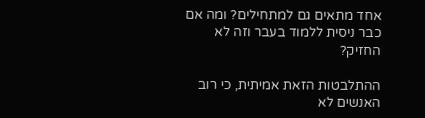אחד מתאים גם למתחילים? ומה אם כבר ניסית ללמוד בעבר וזה לא החזיק?

ההתלבטות הזאת אמיתית, כי רוב האנשים לא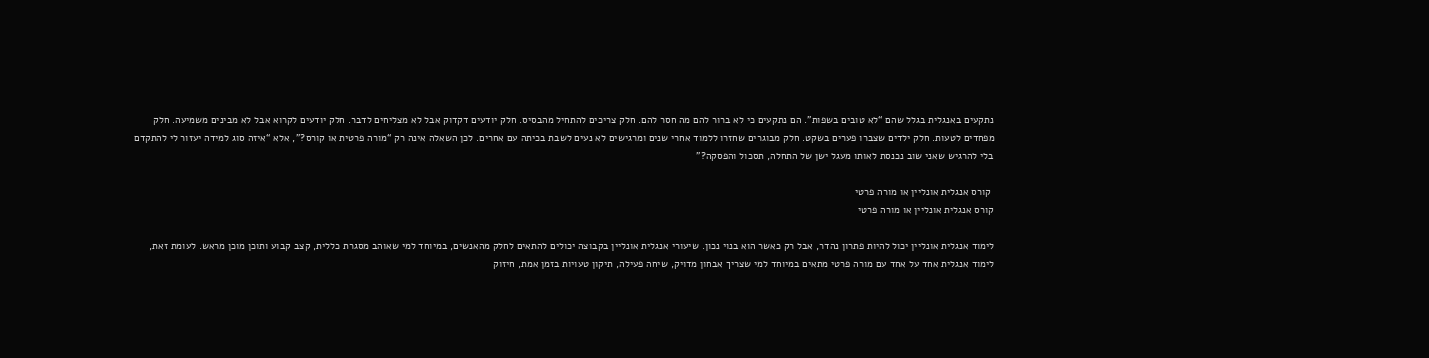נתקעים באנגלית בגלל שהם “לא טובים בשפות”. הם נתקעים כי לא ברור להם מה חסר להם. חלק צריכים להתחיל מהבסיס. חלק יודעים דקדוק אבל לא מצליחים לדבר. חלק יודעים לקרוא אבל לא מבינים משמיעה. חלק מפחדים לטעות. חלק ילדים שצברו פערים בשקט. חלק מבוגרים שחזרו ללמוד אחרי שנים ומרגישים לא נעים לשבת בכיתה עם אחרים. לכן השאלה אינה רק “מורה פרטית או קורס?”, אלא “איזה סוג למידה יעזור לי להתקדם בלי להרגיש שאני שוב נכנסת לאותו מעגל ישן של התחלה, תסכול והפסקה?”

 קורס אנגלית אונליין או מורה פרטי
קורס אנגלית אונליין או מורה פרטי

לימוד אנגלית אונליין יכול להיות פתרון נהדר, אבל רק כאשר הוא בנוי נכון. שיעורי אנגלית אונליין בקבוצה יכולים להתאים לחלק מהאנשים, במיוחד למי שאוהב מסגרת כללית, קצב קבוע ותוכן מוכן מראש. לעומת זאת, לימוד אנגלית אחד על אחד עם מורה פרטי מתאים במיוחד למי שצריך אבחון מדויק, שיחה פעילה, תיקון טעויות בזמן אמת, חיזוק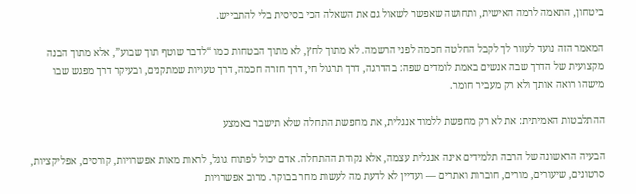ביטחון, התאמה לרמה האישית, ותחושה שאפשר לשאול גם את השאלה הכי בסיסית בלי להתבייש.

המאמר הזה נועד לעזור לך לקבל החלטה חכמה לפני הרשמה. לא מתוך לחץ, לא מתוך הבטחות כמו “לדבר שוטף תוך שבוע”, אלא מתוך הבנה מקצועית של הדרך שבה אנשים באמת לומדים שפה: בהדרגה, דרך תרגול חי, דרך חזרה חכמה, דרך טעויות שמתקנים, ובעיקר דרך מפגש שבו מישהו רואה אותך ולא רק מעביר חומר.

ההתלבטות האמיתית: את לא רק מחפשת ללמוד אנגלית, את מחפשת התחלה שלא תישבר באמצע

הבעיה הראשונה של הרבה תלמידים אינה אנגלית עצמה, אלא נקודת ההתחלה. אדם יכול לפתוח גוגל, לראות מאות אפשרויות, קורסים, אפליקציות, סרטונים, שיעורים, מורים, חוברות ואתרים — ועדיין לא לדעת מה לעשות מחר בבוקר. מרוב אפשרויות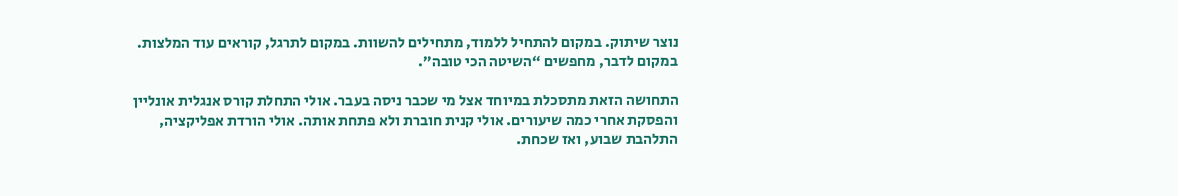נוצר שיתוק. במקום להתחיל ללמוד, מתחילים להשוות. במקום לתרגל, קוראים עוד המלצות. במקום לדבר, מחפשים “השיטה הכי טובה”.

התחושה הזאת מתסכלת במיוחד אצל מי שכבר ניסה בעבר. אולי התחלת קורס אנגלית אונליין והפסקת אחרי כמה שיעורים. אולי קנית חוברת ולא פתחת אותה. אולי הורדת אפליקציה, התלהבת שבוע, ואז שכחת.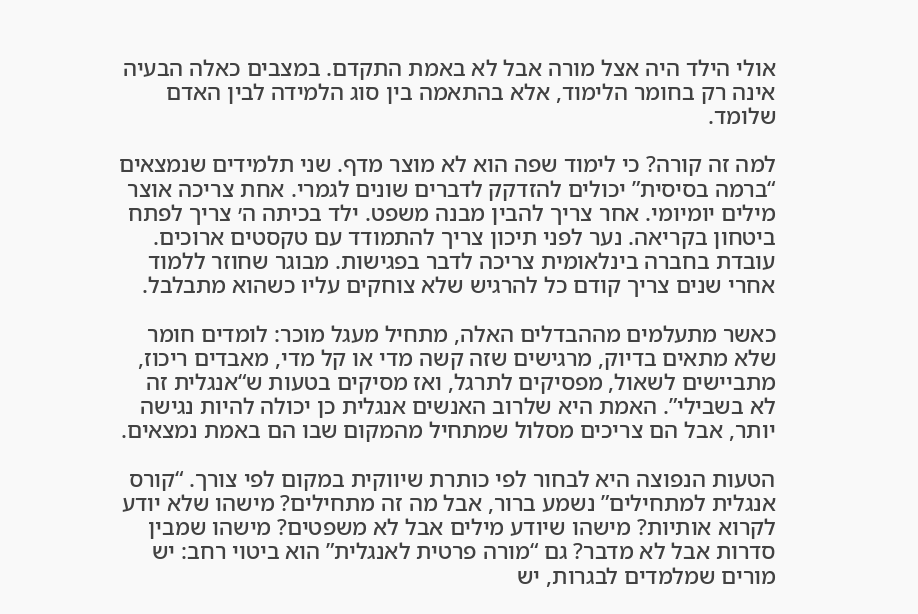אולי הילד היה אצל מורה אבל לא באמת התקדם. במצבים כאלה הבעיה אינה רק בחומר הלימוד, אלא בהתאמה בין סוג הלמידה לבין האדם שלומד.

למה זה קורה? כי לימוד שפה הוא לא מוצר מדף. שני תלמידים שנמצאים “ברמה בסיסית” יכולים להזדקק לדברים שונים לגמרי. אחת צריכה אוצר מילים יומיומי. אחר צריך להבין מבנה משפט. ילד בכיתה ה׳ צריך לפתח ביטחון בקריאה. נער לפני תיכון צריך להתמודד עם טקסטים ארוכים. עובדת בחברה בינלאומית צריכה לדבר בפגישות. מבוגר שחוזר ללמוד אחרי שנים צריך קודם כל להרגיש שלא צוחקים עליו כשהוא מתבלבל.

כאשר מתעלמים מההבדלים האלה, מתחיל מעגל מוכר: לומדים חומר שלא מתאים בדיוק, מרגישים שזה קשה מדי או קל מדי, מאבדים ריכוז, מתביישים לשאול, מפסיקים לתרגל, ואז מסיקים בטעות ש“אנגלית זה לא בשבילי”. האמת היא שלרוב האנשים אנגלית כן יכולה להיות נגישה יותר, אבל הם צריכים מסלול שמתחיל מהמקום שבו הם באמת נמצאים.

הטעות הנפוצה היא לבחור לפי כותרת שיווקית במקום לפי צורך. “קורס אנגלית למתחילים” נשמע ברור, אבל מה זה מתחילים? מישהו שלא יודע לקרוא אותיות? מישהו שיודע מילים אבל לא משפטים? מישהו שמבין סדרות אבל לא מדבר? גם “מורה פרטית לאנגלית” הוא ביטוי רחב: יש מורים שמלמדים לבגרות, יש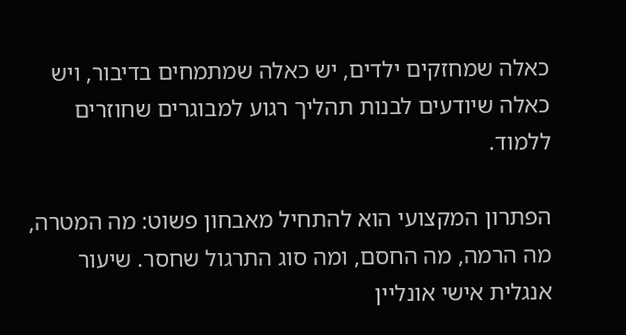כאלה שמחזקים ילדים, יש כאלה שמתמחים בדיבור, ויש כאלה שיודעים לבנות תהליך רגוע למבוגרים שחוזרים ללמוד.

הפתרון המקצועי הוא להתחיל מאבחון פשוט: מה המטרה, מה הרמה, מה החסם, ומה סוג התרגול שחסר. שיעור אנגלית אישי אונליין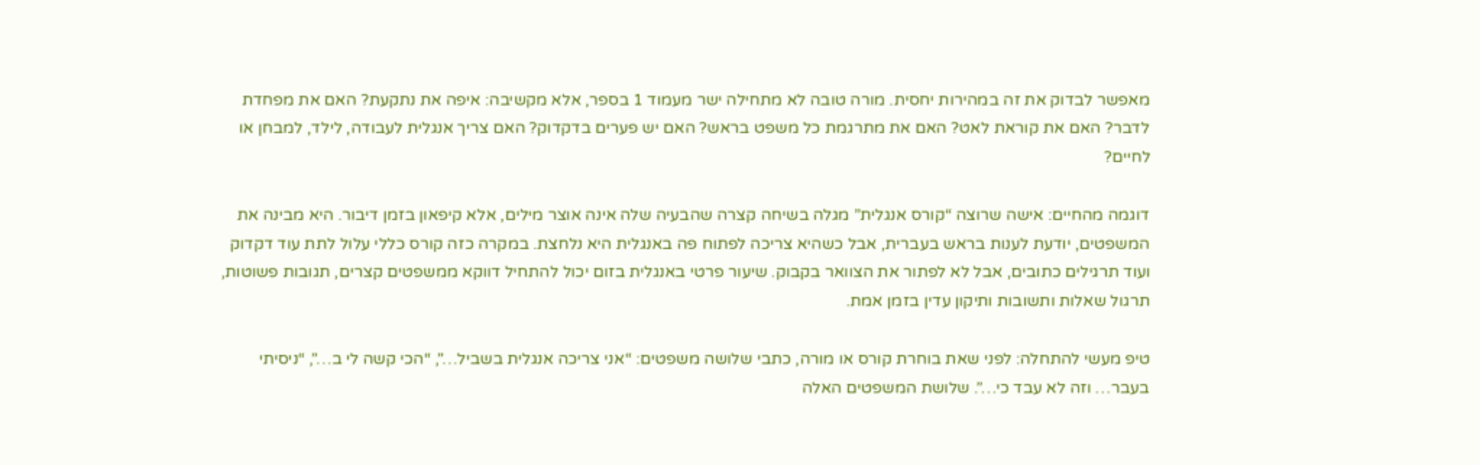מאפשר לבדוק את זה במהירות יחסית. מורה טובה לא מתחילה ישר מעמוד 1 בספר, אלא מקשיבה: איפה את נתקעת? האם את מפחדת לדבר? האם את קוראת לאט? האם את מתרגמת כל משפט בראש? האם יש פערים בדקדוק? האם צריך אנגלית לעבודה, לילד, למבחן או לחיים?

דוגמה מהחיים: אישה שרוצה “קורס אנגלית” מגלה בשיחה קצרה שהבעיה שלה אינה אוצר מילים, אלא קיפאון בזמן דיבור. היא מבינה את המשפטים, יודעת לענות בראש בעברית, אבל כשהיא צריכה לפתוח פה באנגלית היא נלחצת. במקרה כזה קורס כללי עלול לתת עוד דקדוק ועוד תרגילים כתובים, אבל לא לפתור את הצוואר בקבוק. שיעור פרטי באנגלית בזום יכול להתחיל דווקא ממשפטים קצרים, תגובות פשוטות, תרגול שאלות ותשובות ותיקון עדין בזמן אמת.

טיפ מעשי להתחלה: לפני שאת בוחרת קורס או מורה, כתבי שלושה משפטים: “אני צריכה אנגלית בשביל…”, “הכי קשה לי ב…”, “ניסיתי בעבר… וזה לא עבד כי…”. שלושת המשפטים האלה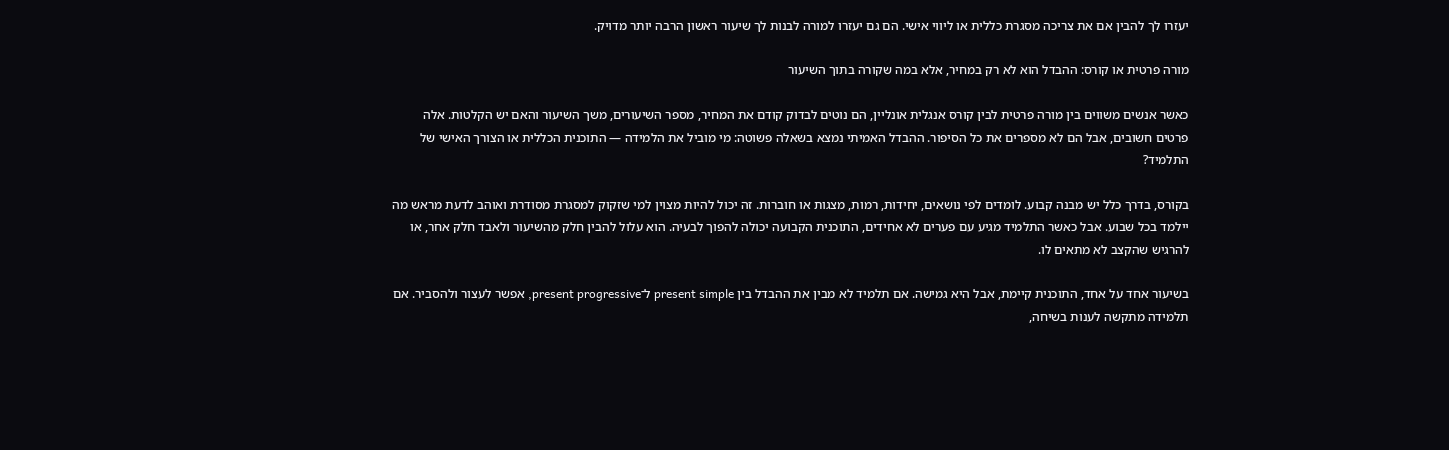יעזרו לך להבין אם את צריכה מסגרת כללית או ליווי אישי. הם גם יעזרו למורה לבנות לך שיעור ראשון הרבה יותר מדויק.

מורה פרטית או קורס: ההבדל הוא לא רק במחיר, אלא במה שקורה בתוך השיעור

כאשר אנשים משווים בין מורה פרטית לבין קורס אנגלית אונליין, הם נוטים לבדוק קודם את המחיר, מספר השיעורים, משך השיעור והאם יש הקלטות. אלה פרטים חשובים, אבל הם לא מספרים את כל הסיפור. ההבדל האמיתי נמצא בשאלה פשוטה: מי מוביל את הלמידה — התוכנית הכללית או הצורך האישי של התלמיד?

בקורס, בדרך כלל יש מבנה קבוע. לומדים לפי נושאים, יחידות, רמות, מצגות או חוברות. זה יכול להיות מצוין למי שזקוק למסגרת מסודרת ואוהב לדעת מראש מה יילמד בכל שבוע. אבל כאשר התלמיד מגיע עם פערים לא אחידים, התוכנית הקבועה יכולה להפוך לבעיה. הוא עלול להבין חלק מהשיעור ולאבד חלק אחר, או להרגיש שהקצב לא מתאים לו.

בשיעור אחד על אחד, התוכנית קיימת, אבל היא גמישה. אם תלמיד לא מבין את ההבדל בין present simple ל־present progressive, אפשר לעצור ולהסביר. אם תלמידה מתקשה לענות בשיחה,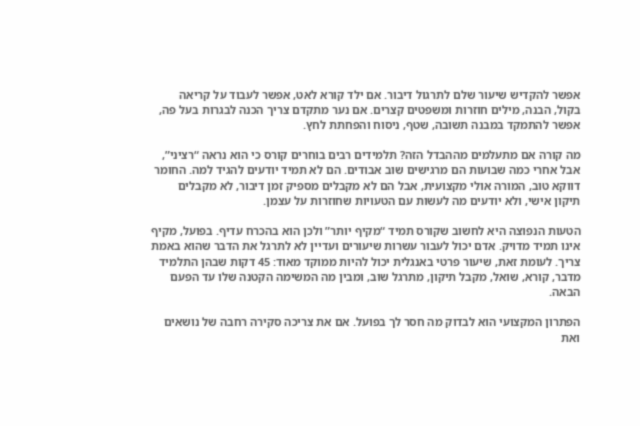אפשר להקדיש שיעור שלם לתרגול דיבור. אם ילד קורא לאט, אפשר לעבוד על קריאה בקול, הבנה, מילים חוזרות ומשפטים קצרים. אם נער מתקדם צריך הכנה לבגרות בעל פה, אפשר להתמקד במבנה תשובה, שטף, ניסוח והפחתת לחץ.

מה קורה אם מתעלמים מההבדל הזה? תלמידים רבים בוחרים קורס כי הוא נראה “רציני”, אבל אחרי כמה שבועות הם מרגישים שוב אבודים. הם לא תמיד יודעים להגיד למה. החומר דווקא טוב, המורה אולי מקצועית, אבל הם לא מקבלים מספיק זמן דיבור, לא מקבלים תיקון אישי, ולא יודעים מה לעשות עם הטעויות שחוזרות על עצמן.

הטעות הנפוצה היא לחשוב שקורס תמיד “מקיף יותר” ולכן הוא בהכרח עדיף. בפועל, מקיף אינו תמיד מדויק. אדם יכול לעבור עשרות שיעורים ועדיין לא לתרגל את הדבר שהוא באמת צריך. לעומת זאת, שיעור פרטי באנגלית יכול להיות ממוקד מאוד: 45 דקות שבהן התלמיד מדבר, קורא, שואל, מקבל תיקון, מתרגל שוב, ומבין מה המשימה הקטנה שלו עד הפעם הבאה.

הפתרון המקצועי הוא לבדוק מה חסר לך בפועל. אם את צריכה סקירה רחבה של נושאים ואת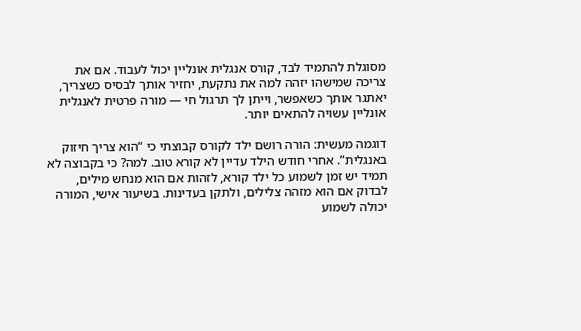מסוגלת להתמיד לבד, קורס אנגלית אונליין יכול לעבוד. אם את צריכה שמישהו יזהה למה את נתקעת, יחזיר אותך לבסיס כשצריך, יאתגר אותך כשאפשר, וייתן לך תרגול חי — מורה פרטית לאנגלית אונליין עשויה להתאים יותר.

דוגמה מעשית: הורה רושם ילד לקורס קבוצתי כי “הוא צריך חיזוק באנגלית”. אחרי חודש הילד עדיין לא קורא טוב. למה? כי בקבוצה לא תמיד יש זמן לשמוע כל ילד קורא, לזהות אם הוא מנחש מילים, לבדוק אם הוא מזהה צלילים, ולתקן בעדינות. בשיעור אישי, המורה יכולה לשמוע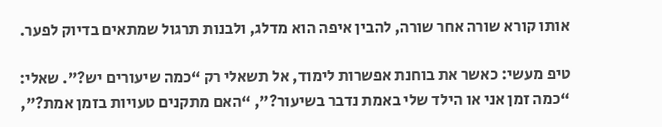אותו קורא שורה אחר שורה, להבין איפה הוא מדלג, ולבנות תרגול שמתאים בדיוק לפער.

טיפ מעשי: כאשר את בוחנת אפשרות לימוד, אל תשאלי רק “כמה שיעורים יש?”. שאלי: “כמה זמן אני או הילד שלי באמת נדבר בשיעור?”, “האם מתקנים טעויות בזמן אמת?”,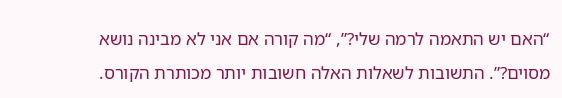“האם יש התאמה לרמה שלי?”, “מה קורה אם אני לא מבינה נושא מסוים?”. התשובות לשאלות האלה חשובות יותר מכותרת הקורס.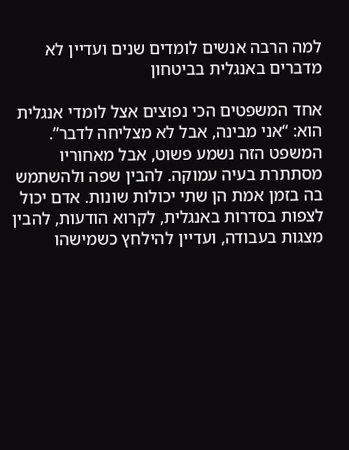למה הרבה אנשים לומדים שנים ועדיין לא מדברים באנגלית בביטחון

אחד המשפטים הכי נפוצים אצל לומדי אנגלית הוא: “אני מבינה, אבל לא מצליחה לדבר”. המשפט הזה נשמע פשוט, אבל מאחוריו מסתתרת בעיה עמוקה. להבין שפה ולהשתמש בה בזמן אמת הן שתי יכולות שונות. אדם יכול לצפות בסדרות באנגלית, לקרוא הודעות, להבין מצגות בעבודה, ועדיין להילחץ כשמישהו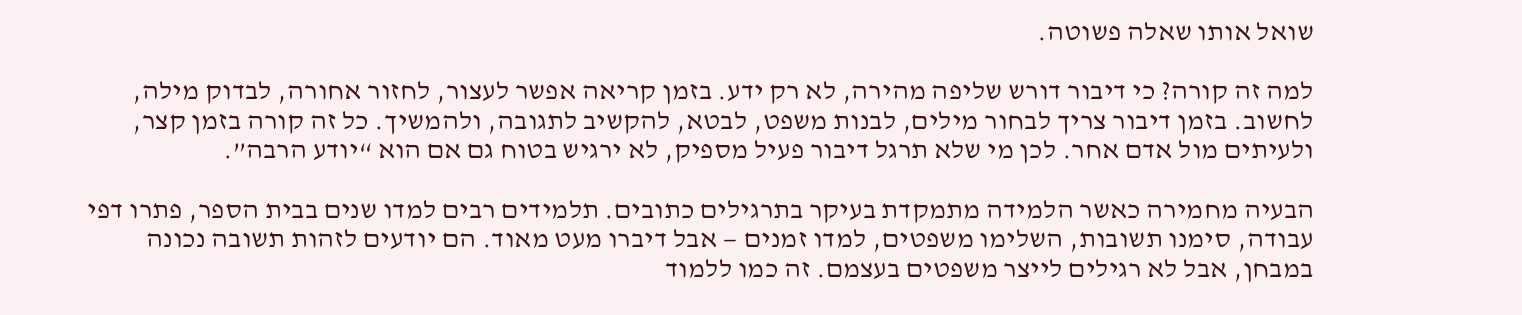שואל אותו שאלה פשוטה.

למה זה קורה? כי דיבור דורש שליפה מהירה, לא רק ידע. בזמן קריאה אפשר לעצור, לחזור אחורה, לבדוק מילה, לחשוב. בזמן דיבור צריך לבחור מילים, לבנות משפט, לבטא, להקשיב לתגובה, ולהמשיך. כל זה קורה בזמן קצר, ולעיתים מול אדם אחר. לכן מי שלא תרגל דיבור פעיל מספיק, לא ירגיש בטוח גם אם הוא “יודע הרבה”.

הבעיה מחמירה כאשר הלמידה מתמקדת בעיקר בתרגילים כתובים. תלמידים רבים למדו שנים בבית הספר, פתרו דפי עבודה, סימנו תשובות, השלימו משפטים, למדו זמנים — אבל דיברו מעט מאוד. הם יודעים לזהות תשובה נכונה במבחן, אבל לא רגילים לייצר משפטים בעצמם. זה כמו ללמוד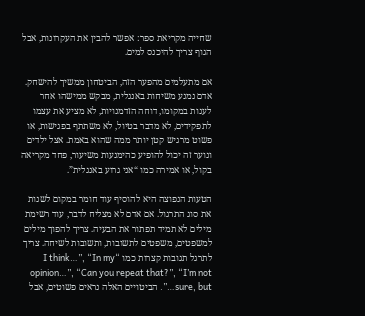שחייה מקריאת ספר: אפשר להבין את העקרונות, אבל הגוף צריך להיכנס למים.

אם מתעלמים מהפער הזה, הביטחון ממשיך להישחק. אדם נמנע משיחות באנגלית, מבקש ממישהו אחר לענות במקומו, דוחה הזדמנויות, לא מציע את עצמו לתפקידים, לא מדבר בטיול, לא משתתף בפגישות, או פשוט מרגיש קטן יותר ממה שהוא באמת. אצל ילדים ונוער זה יכול להופיע כהימנעות משיעור, פחד מקריאה בקול, או אמירה כמו “אני גרוע באנגלית”.

הטעות הנפוצה היא להוסיף עוד חומר במקום לשנות את סוג התרגול. אם אדם לא מצליח לדבר, עוד רשימת מילים לא תמיד תפתור את הבעיה. צריך להפוך מילים למשפטים, משפטים לתשובות, ותשובות לשיחה. צריך לתרגל תגובות קצרות כמו “I think…”, “In my opinion…”, “Can you repeat that?”, “I’m not sure, but…”. הביטויים האלה נראים פשוטים, אבל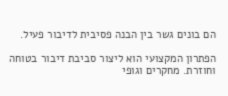הם בונים גשר בין הבנה פסיבית לדיבור פעיל.

הפתרון המקצועי הוא ליצור סביבת דיבור בטוחה וחוזרת. מחקרים וגופי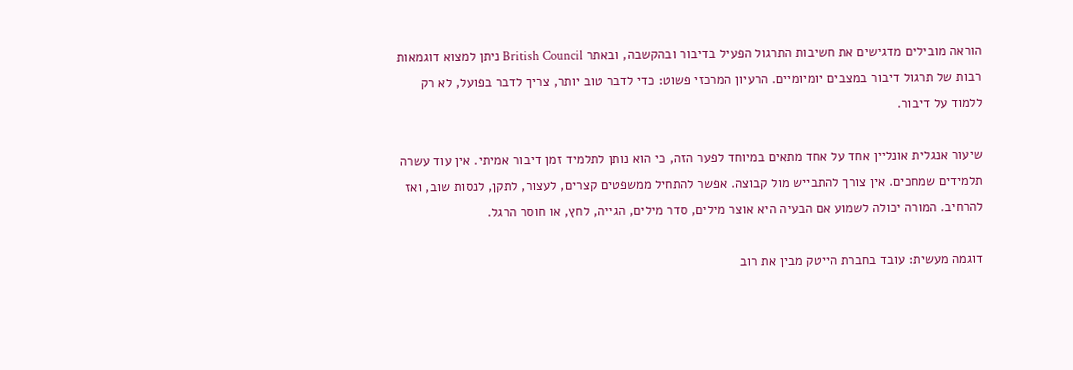הוראה מובילים מדגישים את חשיבות התרגול הפעיל בדיבור ובהקשבה, ובאתר British Council ניתן למצוא דוגמאות רבות של תרגול דיבור במצבים יומיומיים. הרעיון המרכזי פשוט: כדי לדבר טוב יותר, צריך לדבר בפועל, לא רק ללמוד על דיבור.

שיעור אנגלית אונליין אחד על אחד מתאים במיוחד לפער הזה, כי הוא נותן לתלמיד זמן דיבור אמיתי. אין עוד עשרה תלמידים שמחכים. אין צורך להתבייש מול קבוצה. אפשר להתחיל ממשפטים קצרים, לעצור, לתקן, לנסות שוב, ואז להרחיב. המורה יכולה לשמוע אם הבעיה היא אוצר מילים, סדר מילים, הגייה, לחץ, או חוסר הרגל.

דוגמה מעשית: עובד בחברת הייטק מבין את רוב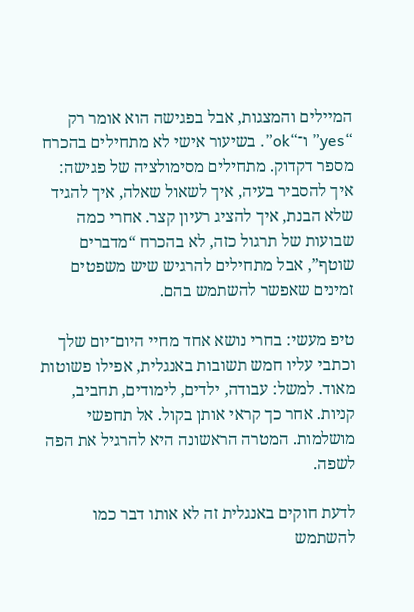המיילים והמצגות, אבל בפגישה הוא אומר רק “yes” ו־“ok”. בשיעור אישי לא מתחילים בהכרח מספר דקדוק. מתחילים מסימולציה של פגישה: איך להסביר בעיה, איך לשאול שאלה, איך להגיד שלא הבנת, איך להציג רעיון קצר. אחרי כמה שבועות של תרגול כזה, לא בהכרח “מדברים שוטף”, אבל מתחילים להרגיש שיש משפטים זמינים שאפשר להשתמש בהם.

טיפ מעשי: בחרי נושא אחד מחיי היום־יום שלך וכתבי עליו חמש תשובות באנגלית, אפילו פשוטות מאוד. למשל: עבודה, ילדים, לימודים, תחביב, קניות. אחר כך קראי אותן בקול. אל תחפשי מושלמות. המטרה הראשונה היא להרגיל את הפה לשפה.

לדעת חוקים באנגלית זה לא אותו דבר כמו להשתמש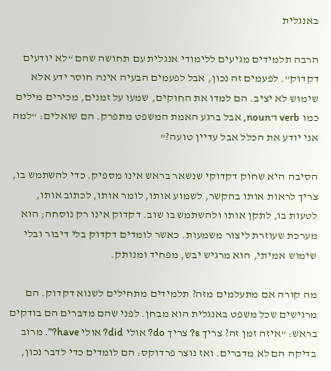באנגלית

הרבה תלמידים מגיעים ללימודי אנגלית עם תחושה שהם “לא יודעים דקדוק”. לפעמים זה נכון, אבל לפעמים הבעיה אינה חוסר ידע אלא שימוש לא יציב. הם למדו את החוקים, שמעו על זמנים, מכירים מילים כמו verb ו־noun, אבל ברגע האמת המשפט מתפרק. הם שואלים: “למה אני יודע את הכלל אבל עדיין טועה?”

הסיבה היא שחוק דקדוקי שנשאר בראש אינו מספיק. כדי להשתמש בו, צריך לראות אותו בהקשר, לשמוע אותו, לומר אותו, לכתוב אותו, לטעות בו, לתקן אותו ולהשתמש בו שוב. דקדוק אינו רק נוסחה; הוא מערכת שעוזרת ליצור משמעות. כאשר לומדים דקדוק בלי דיבור ובלי שימוש אמיתי, הוא מרגיש יבש, מפחיד ומנותק.

מה קורה אם מתעלמים מזה? תלמידים מתחילים לשנוא דקדוק. הם מרגישים שכל משפט באנגלית הוא מבחן. לפני שהם מדברים הם בודקים בראש: “איזה זמן זה? צריך s? צריך do? אולי did? אולי have?”. מרוב בדיקה הם לא מדברים. ואז נוצר פרדוקס: הם לומדים כדי לדבר נכון,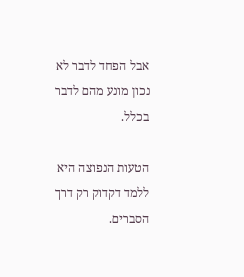אבל הפחד לדבר לא נכון מונע מהם לדבר בכלל.

הטעות הנפוצה היא ללמד דקדוק רק דרך הסברים.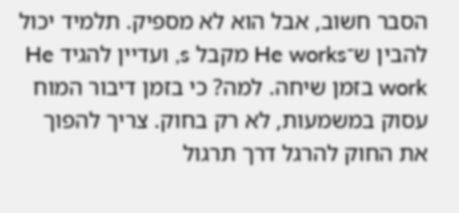הסבר חשוב, אבל הוא לא מספיק. תלמיד יכול להבין ש־He works מקבל s, ועדיין להגיד He work בזמן שיחה. למה? כי בזמן דיבור המוח עסוק במשמעות, לא רק בחוק. צריך להפוך את החוק להרגל דרך תרגול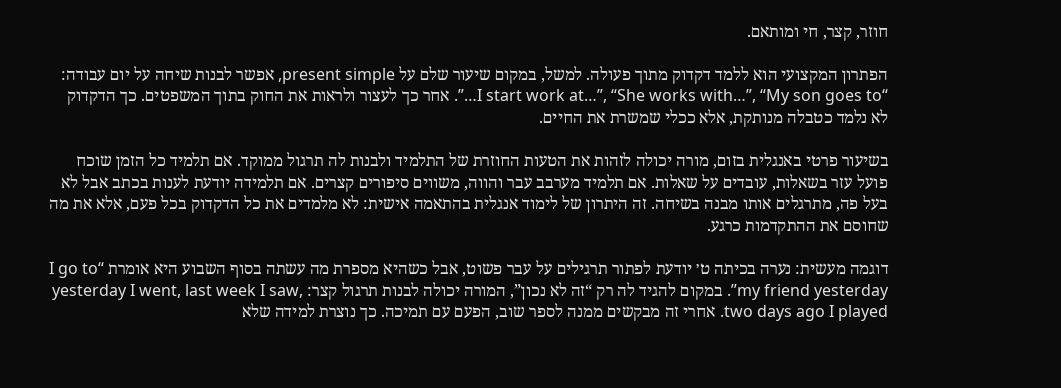חוזר, קצר, חי ומותאם.

הפתרון המקצועי הוא ללמד דקדוק מתוך פעולה. למשל, במקום שיעור שלם על present simple, אפשר לבנות שיחה על יום עבודה: “I start work at…”, “She works with…”, “My son goes to…”. אחר כך לעצור ולראות את החוק בתוך המשפטים. כך הדקדוק לא נלמד כטבלה מנותקת, אלא ככלי שמשרת את החיים.

בשיעור פרטי באנגלית בזום, מורה יכולה לזהות את הטעות החוזרת של התלמיד ולבנות לה תרגול ממוקד. אם תלמיד כל הזמן שוכח פועל עזר בשאלות, עובדים על שאלות. אם תלמיד מערבב עבר והווה, משווים סיפורים קצרים. אם תלמידה יודעת לענות בכתב אבל לא בעל פה, מתרגלים אותו מבנה בשיחה. זה היתרון של לימוד אנגלית בהתאמה אישית: לא מלמדים את כל הדקדוק בכל פעם, אלא את מה שחוסם את ההתקדמות כרגע.

דוגמה מעשית: נערה בכיתה ט׳ יודעת לפתור תרגילים על עבר פשוט, אבל כשהיא מספרת מה עשתה בסוף השבוע היא אומרת “I go to my friend yesterday”. במקום להגיד לה רק “זה לא נכון”, המורה יכולה לבנות תרגול קצר: yesterday I went, last week I saw, two days ago I played. אחרי זה מבקשים ממנה לספר שוב, הפעם עם תמיכה. כך נוצרת למידה שלא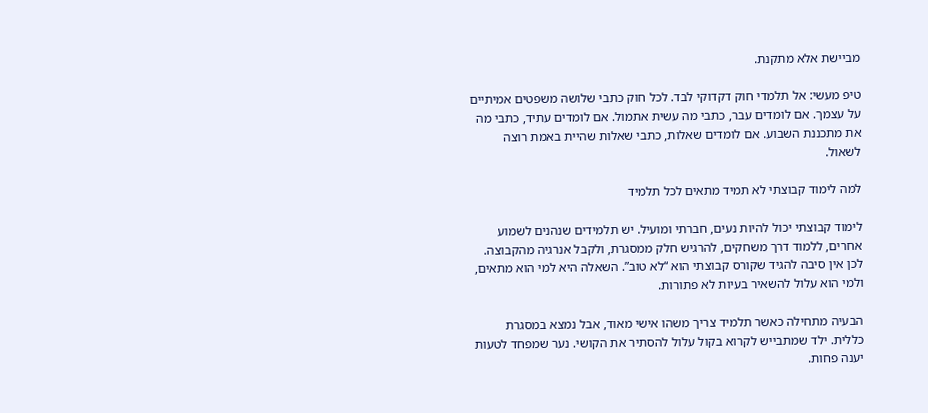מביישת אלא מתקנת.

טיפ מעשי: אל תלמדי חוק דקדוקי לבד. לכל חוק כתבי שלושה משפטים אמיתיים על עצמך. אם לומדים עבר, כתבי מה עשית אתמול. אם לומדים עתיד, כתבי מה את מתכננת השבוע. אם לומדים שאלות, כתבי שאלות שהיית באמת רוצה לשאול.

למה לימוד קבוצתי לא תמיד מתאים לכל תלמיד

לימוד קבוצתי יכול להיות נעים, חברתי ומועיל. יש תלמידים שנהנים לשמוע אחרים, ללמוד דרך משחקים, להרגיש חלק ממסגרת, ולקבל אנרגיה מהקבוצה. לכן אין סיבה להגיד שקורס קבוצתי הוא “לא טוב”. השאלה היא למי הוא מתאים, ולמי הוא עלול להשאיר בעיות לא פתורות.

הבעיה מתחילה כאשר תלמיד צריך משהו אישי מאוד, אבל נמצא במסגרת כללית. ילד שמתבייש לקרוא בקול עלול להסתיר את הקושי. נער שמפחד לטעות יענה פחות.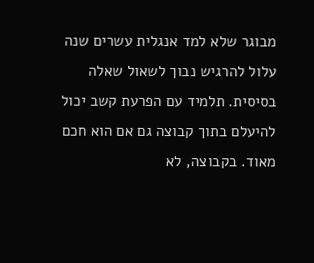מבוגר שלא למד אנגלית עשרים שנה עלול להרגיש נבוך לשאול שאלה בסיסית. תלמיד עם הפרעת קשב יכול להיעלם בתוך קבוצה גם אם הוא חכם מאוד. בקבוצה, לא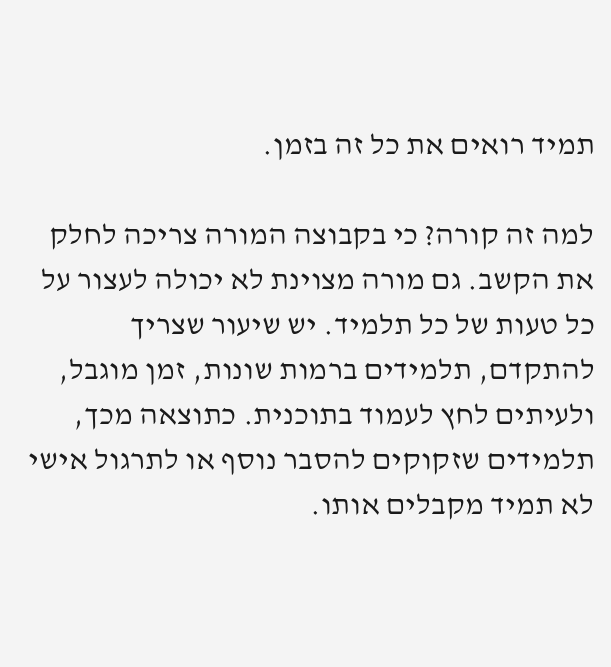תמיד רואים את כל זה בזמן.

למה זה קורה? כי בקבוצה המורה צריכה לחלק את הקשב. גם מורה מצוינת לא יכולה לעצור על כל טעות של כל תלמיד. יש שיעור שצריך להתקדם, תלמידים ברמות שונות, זמן מוגבל, ולעיתים לחץ לעמוד בתוכנית. כתוצאה מכך, תלמידים שזקוקים להסבר נוסף או לתרגול אישי לא תמיד מקבלים אותו.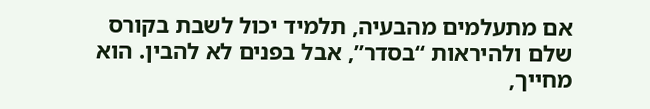אם מתעלמים מהבעיה, תלמיד יכול לשבת בקורס שלם ולהיראות “בסדר”, אבל בפנים לא להבין. הוא מחייך,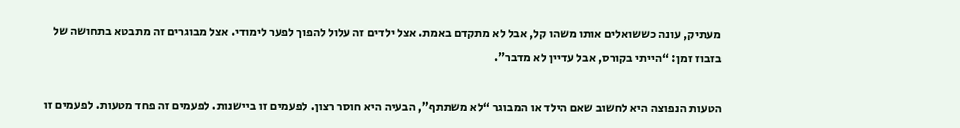מעתיק, עונה כששואלים אותו משהו קל, אבל לא מתקדם באמת. אצל ילדים זה עלול להפוך לפער לימודי. אצל מבוגרים זה מתבטא בתחושה של בזבוז זמן: “הייתי בקורס, אבל עדיין לא מדבר”.

הטעות הנפוצה היא לחשוב שאם הילד או המבוגר “לא משתתף”, הבעיה היא חוסר רצון. לפעמים זו ביישנות. לפעמים זה פחד מטעות. לפעמים זו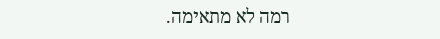רמה לא מתאימה.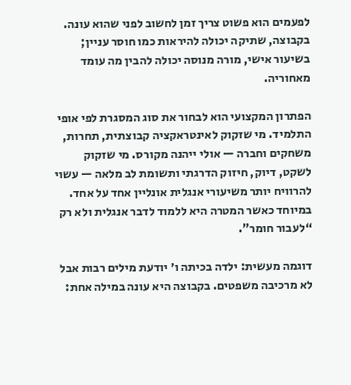לפעמים הוא פשוט צריך זמן לחשוב לפני שהוא עונה. בקבוצה, שתיקה יכולה להיראות כמו חוסר עניין; בשיעור אישי, מורה מנוסה יכולה להבין מה עומד מאחוריה.

הפתרון המקצועי הוא לבחור את סוג המסגרת לפי אופי התלמיד. מי שזקוק לאינטראקציה קבוצתית, תחרות, משחקים וחברה — אולי ייהנה מקורס. מי שזקוק לשקט, דיוק, חיזוק הדרגתי ותשומת לב מלאה — עשוי להרוויח יותר משיעורי אנגלית אונליין אחד על אחד. במיוחד כאשר המטרה היא ללמוד לדבר אנגלית ולא רק “לעבור חומר”.

דוגמה מעשית: ילדה בכיתה ו׳ יודעת מילים רבות אבל לא מרכיבה משפטים. בקבוצה היא עונה במילה אחת: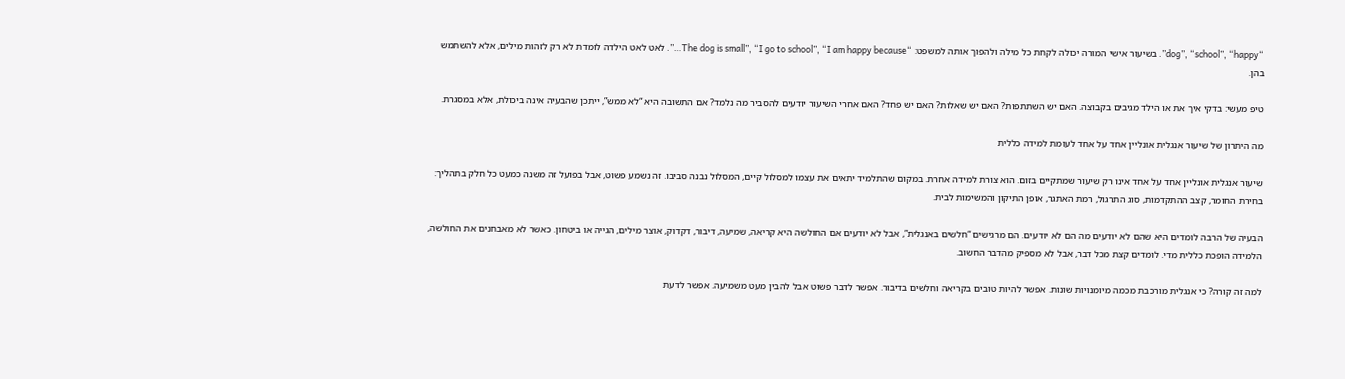“dog”, “school”, “happy”. בשיעור אישי המורה יכולה לקחת כל מילה ולהפוך אותה למשפט: “The dog is small”, “I go to school”, “I am happy because…”. לאט לאט הילדה לומדת לא רק לזהות מילים, אלא להשתמש בהן.

טיפ מעשי: בדקי איך את או הילד מגיבים בקבוצה. האם יש השתתפות? האם יש שאלות? האם יש פחד? האם אחרי השיעור יודעים להסביר מה נלמד? אם התשובה היא “לא ממש”, ייתכן שהבעיה אינה ביכולת, אלא במסגרת.

מה היתרון של שיעור אנגלית אונליין אחד על אחד לעומת למידה כללית

שיעור אנגלית אונליין אחד על אחד אינו רק שיעור שמתקיים בזום. הוא צורת למידה אחרת. במקום שהתלמיד יתאים את עצמו למסלול קיים, המסלול נבנה סביבו. זה נשמע פשוט, אבל בפועל זה משנה כמעט כל חלק בתהליך: בחירת החומר, קצב ההתקדמות, סוג התרגול, רמת האתגר, אופן התיקון והמשימות לבית.

הבעיה של הרבה לומדים היא שהם לא יודעים מה הם לא יודעים. הם מרגישים “חלשים באנגלית”, אבל לא יודעים אם החולשה היא קריאה, שמיעה, דיבור, דקדוק, אוצר מילים, הגייה או ביטחון. כאשר לא מאבחנים את החולשה, הלמידה הופכת כללית מדי. לומדים קצת מכל דבר, אבל לא מספיק מהדבר החשוב.

למה זה קורה? כי אנגלית מורכבת מכמה מיומנויות שונות. אפשר להיות טובים בקריאה וחלשים בדיבור. אפשר לדבר פשוט אבל להבין מעט משמיעה. אפשר לדעת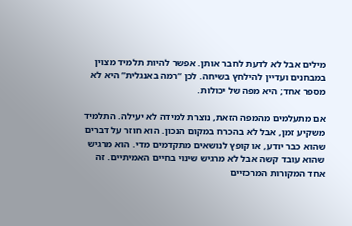מילים אבל לא לדעת לחבר אותן. אפשר להיות תלמיד מצוין במבחנים ועדיין להילחץ בשיחה. לכן “רמה באנגלית” היא לא מספר אחד; היא מפה של יכולות.

אם מתעלמים מהמפה הזאת, נוצרת למידה לא יעילה. התלמיד משקיע זמן, אבל לא בהכרח במקום הנכון. הוא חוזר על דברים שהוא כבר יודע, או קופץ לנושאים מתקדמים מדי. הוא מרגיש שהוא עובד קשה אבל לא מרגיש שינוי בחיים האמיתיים. זה אחד המקורות המרכזיים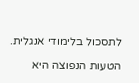לתסכול בלימודי אנגלית.

הטעות הנפוצה היא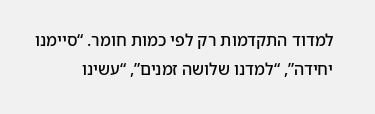למדוד התקדמות רק לפי כמות חומר. “סיימנו יחידה”, “למדנו שלושה זמנים”, “עשינו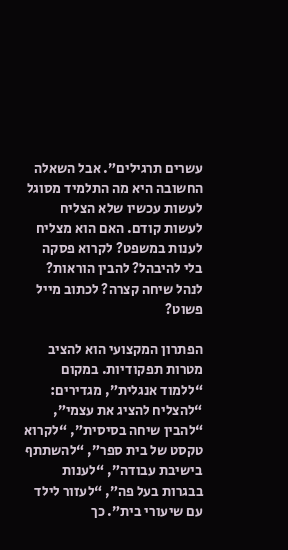עשרים תרגילים”. אבל השאלה החשובה היא מה התלמיד מסוגל לעשות עכשיו שלא הצליח לעשות קודם. האם הוא מצליח לענות במשפט? לקרוא פסקה בלי להיבהל? להבין הוראות? לנהל שיחה קצרה? לכתוב מייל פשוט?

הפתרון המקצועי הוא להציב מטרות תפקודיות. במקום “ללמוד אנגלית”, מגדירים: “להצליח להציג את עצמי”, “להבין שיחה בסיסית”, “לקרוא טקסט של בית ספר”, “להשתתף בישיבת עבודה”, “לענות בבגרות בעל פה”, “לעזור לילד עם שיעורי בית”. כך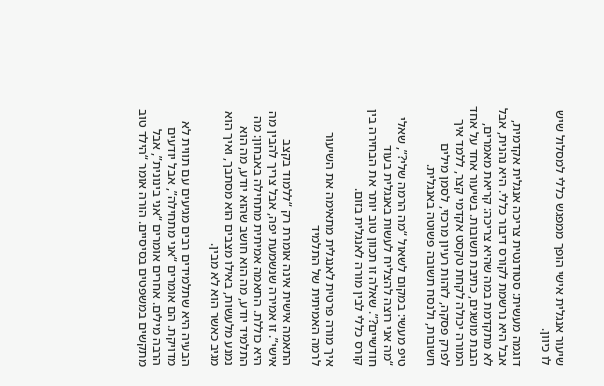שיעור אנגלית אישי הופך ממפגש כללי למסלול שיש לו כיוון.

דוגמה מעשית: סטודנטית צריכה אנגלית אקדמית, אבל היא נרשמת לקורס דיבור כללי. היא נהנית, אבל לא מתקדמת במה שהיא צריכה: קריאת מאמרים, הבנת מושגים, כתיבת תשובות. בשיעור אחד על אחד המורה יכולה לקחת טקסט אקדמי קצר, ללמד איך לפרק פסקה, לזהות רעיון מרכזי, לסמן מילים חשובות, ולנסח תשובה פשוטה באנגלית.

טיפ מעשי: במקום לשאול “מה הרמה שלי?”, שאלי “מה אני רוצה להצליח לעשות באנגלית בעוד חודשיים?”. שאלה זו תכוון טוב יותר את הבחירה בין קורס כללי לבין מורה לאנגלית בזום.

איך מורה פרטית לאנגלית מתאימה את השיעור לרמה האמיתית של התלמיד

התאמה אישית אינה אומרת רק “ללמוד בקצב אישי”. זו אמירה שנשמעת יפה, אבל צריך להבין מה היא כוללת. התאמה אמיתית מתחילה באבחון: מה התלמיד יודע, מה הוא חושב שהוא יודע, מה הוא נמנע מלעשות, באילו מצבים הוא מסתבך, ואיך הוא מגיב כאשר הוא לא מבין.

הבעיה היא שתלמידים רבים מגיעים עם תווית לא מדויקת. הם אומרים “אני מתחילה”, אבל יודעים הרבה מילים. אחרים אומרים “אני בינונית”, אבל מתקשים במשפטים בסיסיים. הורה אומר “הילד טוב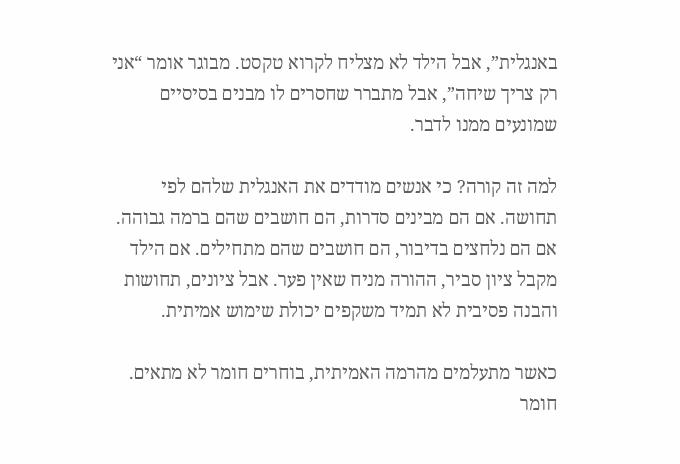באנגלית”, אבל הילד לא מצליח לקרוא טקסט. מבוגר אומר “אני רק צריך שיחה”, אבל מתברר שחסרים לו מבנים בסיסיים שמונעים ממנו לדבר.

למה זה קורה? כי אנשים מודדים את האנגלית שלהם לפי תחושה. אם הם מבינים סדרות, הם חושבים שהם ברמה גבוהה. אם הם נלחצים בדיבור, הם חושבים שהם מתחילים. אם הילד מקבל ציון סביר, ההורה מניח שאין פער. אבל ציונים, תחושות והבנה פסיבית לא תמיד משקפים יכולת שימוש אמיתית.

כאשר מתעלמים מהרמה האמיתית, בוחרים חומר לא מתאים. חומר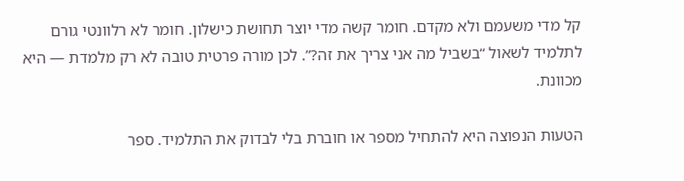קל מדי משעמם ולא מקדם. חומר קשה מדי יוצר תחושת כישלון. חומר לא רלוונטי גורם לתלמיד לשאול “בשביל מה אני צריך את זה?”. לכן מורה פרטית טובה לא רק מלמדת — היא מכוונת.

הטעות הנפוצה היא להתחיל מספר או חוברת בלי לבדוק את התלמיד. ספר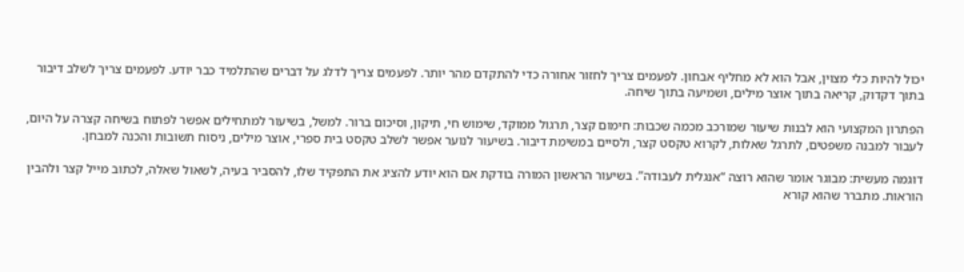יכול להיות כלי מצוין, אבל הוא לא מחליף אבחון. לפעמים צריך לחזור אחורה כדי להתקדם מהר יותר. לפעמים צריך לדלג על דברים שהתלמיד כבר יודע. לפעמים צריך לשלב דיבור בתוך דקדוק, קריאה בתוך אוצר מילים, ושמיעה בתוך שיחה.

הפתרון המקצועי הוא לבנות שיעור שמורכב מכמה שכבות: חימום קצר, תרגול ממוקד, שימוש חי, תיקון, וסיכום ברור. למשל, בשיעור למתחילים אפשר לפתוח בשיחה קצרה על היום, לעבור למבנה משפטים, לתרגל שאלות, לקרוא טקסט קצר, ולסיים במשימת דיבור. בשיעור לנוער אפשר לשלב טקסט בית ספרי, אוצר מילים, ניסוח תשובות והכנה למבחן.

דוגמה מעשית: מבוגר אומר שהוא רוצה “אנגלית לעבודה”. בשיעור הראשון המורה בודקת אם הוא יודע להציג את התפקיד שלו, להסביר בעיה, לשאול שאלה, לכתוב מייל קצר ולהבין הוראות. מתברר שהוא קורא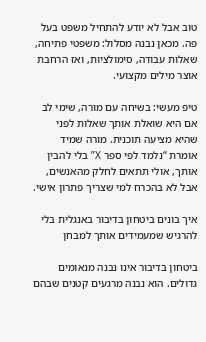טוב אבל לא יודע להתחיל משפט בעל פה. מכאן נבנה מסלול: משפטי פתיחה, שאלות עבודה, סימולציות, ואז הרחבת אוצר מילים מקצועי.

טיפ מעשי: בשיחה עם מורה, שימי לב אם היא שואלת אותך שאלות לפני שהיא מציעה תוכנית. מורה שמיד אומרת “נלמד לפי ספר X” בלי להבין אותך, אולי תתאים לחלק מהאנשים, אבל לא בהכרח למי שצריך פתרון אישי.

איך בונים ביטחון בדיבור באנגלית בלי להרגיש שמעמידים אותך למבחן

ביטחון בדיבור אינו נבנה מנאומים גדולים. הוא נבנה מרגעים קטנים שבהם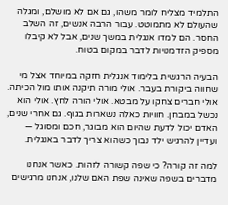התלמיד מצליח לומר משהו, גם אם לא מושלם, ומגלה שהעולם לא מתמוטט. עבור הרבה אנשים, זה השלב החסר. הם למדו אנגלית במשך שנים, אבל לא קיבלו מספיק הזדמנויות לדבר במקום בטוח.

הבעיה הרגשית בלימוד אנגלית חזקה במיוחד אצל מי שחווה ביקורת בעבר. אולי מורה תיקנה אותו מול הכיתה. אולי חברים צחקו על מבטא. אולי הורה לחץ. אולי הוא נכשל במבחן. חוויות כאלה נשארות בגוף. גם אחרי שנים, האדם יכול לדעת שהיום הוא מבוגר, חכם ומסוגל — ועדיין להרגיש ילד נבוך כשהוא צריך לדבר באנגלית.

למה זה קורה? כי שפה קשורה לזהות. כאשר אנחנו מדברים בשפה שאינה שפת האם שלנו, אנחנו מרגישים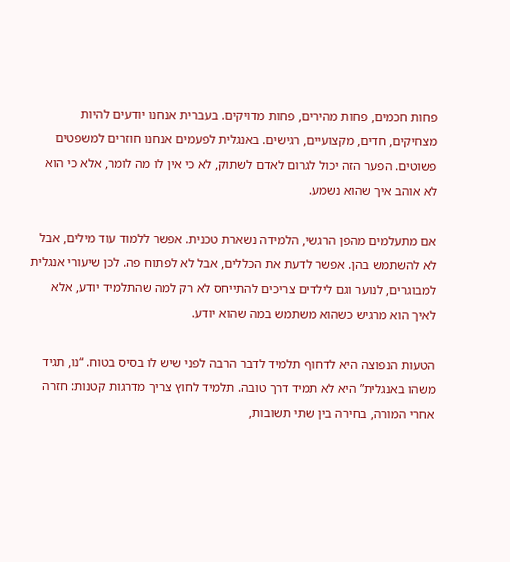פחות חכמים, פחות מהירים, פחות מדויקים. בעברית אנחנו יודעים להיות מצחיקים, חדים, מקצועיים, רגישים. באנגלית לפעמים אנחנו חוזרים למשפטים פשוטים. הפער הזה יכול לגרום לאדם לשתוק, לא כי אין לו מה לומר, אלא כי הוא לא אוהב איך שהוא נשמע.

אם מתעלמים מהפן הרגשי, הלמידה נשארת טכנית. אפשר ללמוד עוד מילים, אבל לא להשתמש בהן. אפשר לדעת את הכללים, אבל לא לפתוח פה. לכן שיעורי אנגלית למבוגרים, לנוער וגם לילדים צריכים להתייחס לא רק למה שהתלמיד יודע, אלא לאיך הוא מרגיש כשהוא משתמש במה שהוא יודע.

הטעות הנפוצה היא לדחוף תלמיד לדבר הרבה לפני שיש לו בסיס בטוח. “נו, תגיד משהו באנגלית” היא לא תמיד דרך טובה. תלמיד לחוץ צריך מדרגות קטנות: חזרה אחרי המורה, בחירה בין שתי תשובות,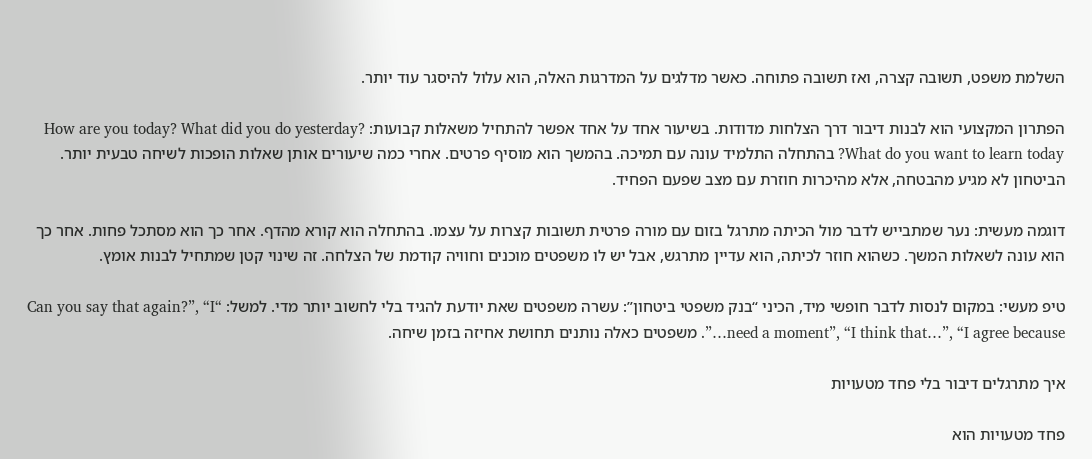השלמת משפט, תשובה קצרה, ואז תשובה פתוחה. כאשר מדלגים על המדרגות האלה, הוא עלול להיסגר עוד יותר.

הפתרון המקצועי הוא לבנות דיבור דרך הצלחות מדודות. בשיעור אחד על אחד אפשר להתחיל משאלות קבועות: How are you today? What did you do yesterday? What do you want to learn today? בהתחלה התלמיד עונה עם תמיכה. בהמשך הוא מוסיף פרטים. אחרי כמה שיעורים אותן שאלות הופכות לשיחה טבעית יותר. הביטחון לא מגיע מהבטחה, אלא מהיכרות חוזרת עם מצב שפעם הפחיד.

דוגמה מעשית: נער שמתבייש לדבר מול הכיתה מתרגל בזום עם מורה פרטית תשובות קצרות על עצמו. בהתחלה הוא קורא מהדף. אחר כך הוא מסתכל פחות. אחר כך הוא עונה לשאלות המשך. כשהוא חוזר לכיתה, הוא עדיין מתרגש, אבל יש לו משפטים מוכנים וחוויה קודמת של הצלחה. זה שינוי קטן שמתחיל לבנות אומץ.

טיפ מעשי: במקום לנסות לדבר חופשי מיד, הכיני “בנק משפטי ביטחון”: עשרה משפטים שאת יודעת להגיד בלי לחשוב יותר מדי. למשל: “Can you say that again?”, “I need a moment”, “I think that…”, “I agree because…”. משפטים כאלה נותנים תחושת אחיזה בזמן שיחה.

איך מתרגלים דיבור בלי פחד מטעויות

פחד מטעויות הוא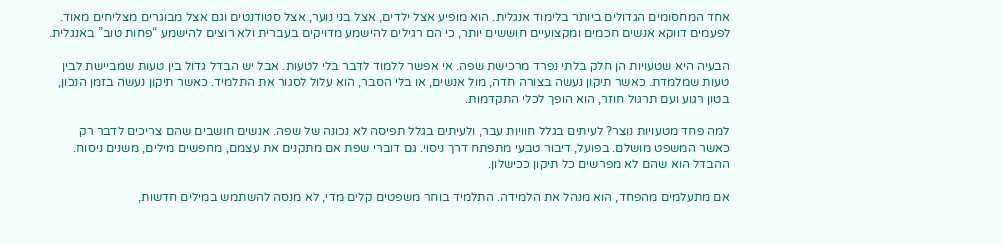אחד המחסומים הגדולים ביותר בלימוד אנגלית. הוא מופיע אצל ילדים, אצל בני נוער, אצל סטודנטים וגם אצל מבוגרים מצליחים מאוד. לפעמים דווקא אנשים חכמים ומקצועיים חוששים יותר, כי הם רגילים להישמע מדויקים בעברית ולא רוצים להישמע “פחות טוב” באנגלית.

הבעיה היא שטעויות הן חלק בלתי נפרד מרכישת שפה. אי אפשר ללמוד לדבר בלי לטעות. אבל יש הבדל גדול בין טעות שמביישת לבין טעות שמלמדת. כאשר תיקון נעשה בצורה חדה, מול אנשים, או בלי הסבר, הוא עלול לסגור את התלמיד. כאשר תיקון נעשה בזמן הנכון, בטון רגוע ועם תרגול חוזר, הוא הופך לכלי התקדמות.

למה פחד מטעויות נוצר? לעיתים בגלל חוויות עבר, ולעיתים בגלל תפיסה לא נכונה של שפה. אנשים חושבים שהם צריכים לדבר רק כאשר המשפט מושלם. בפועל, דיבור טבעי מתפתח דרך ניסוי. גם דוברי שפת אם מתקנים את עצמם, מחפשים מילים, משנים ניסוח. ההבדל הוא שהם לא מפרשים כל תיקון ככישלון.

אם מתעלמים מהפחד, הוא מנהל את הלמידה. התלמיד בוחר משפטים קלים מדי, לא מנסה להשתמש במילים חדשות,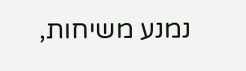נמנע משיחות,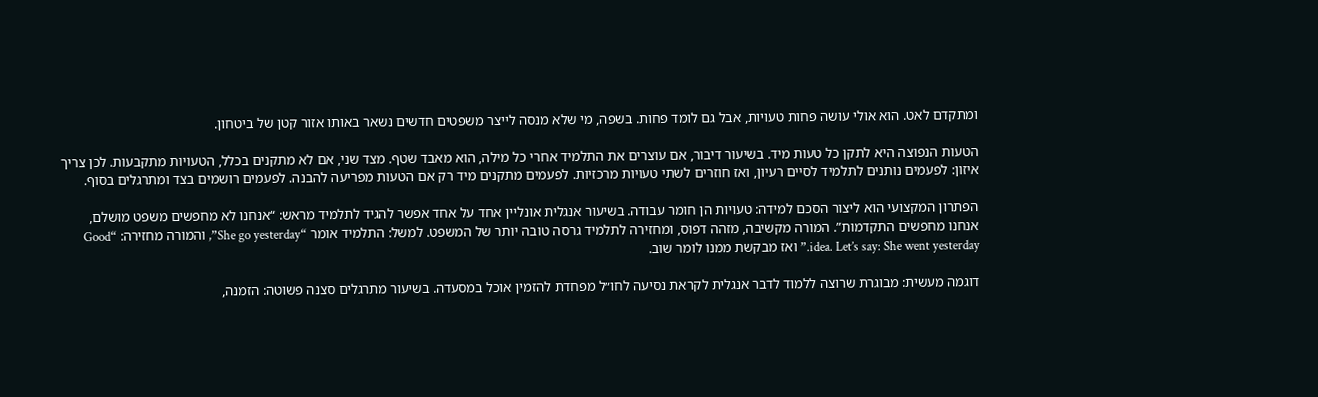ומתקדם לאט. הוא אולי עושה פחות טעויות, אבל גם לומד פחות. בשפה, מי שלא מנסה לייצר משפטים חדשים נשאר באותו אזור קטן של ביטחון.

הטעות הנפוצה היא לתקן כל טעות מיד. בשיעור דיבור, אם עוצרים את התלמיד אחרי כל מילה, הוא מאבד שטף. מצד שני, אם לא מתקנים בכלל, הטעויות מתקבעות. לכן צריך איזון: לפעמים נותנים לתלמיד לסיים רעיון, ואז חוזרים לשתי טעויות מרכזיות. לפעמים מתקנים מיד רק אם הטעות מפריעה להבנה. לפעמים רושמים בצד ומתרגלים בסוף.

הפתרון המקצועי הוא ליצור הסכם למידה: טעויות הן חומר עבודה. בשיעור אנגלית אונליין אחד על אחד אפשר להגיד לתלמיד מראש: “אנחנו לא מחפשים משפט מושלם, אנחנו מחפשים התקדמות”. המורה מקשיבה, מזהה דפוס, ומחזירה לתלמיד גרסה טובה יותר של המשפט. למשל: התלמיד אומר “She go yesterday”, והמורה מחזירה: “Good idea. Let’s say: She went yesterday.” ואז מבקשת ממנו לומר שוב.

דוגמה מעשית: מבוגרת שרוצה ללמוד לדבר אנגלית לקראת נסיעה לחו״ל מפחדת להזמין אוכל במסעדה. בשיעור מתרגלים סצנה פשוטה: הזמנה,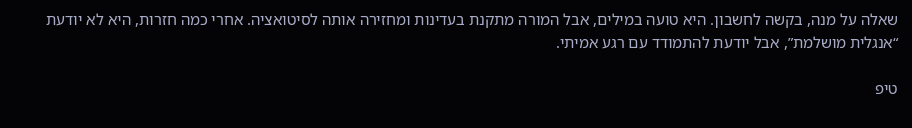שאלה על מנה, בקשה לחשבון. היא טועה במילים, אבל המורה מתקנת בעדינות ומחזירה אותה לסיטואציה. אחרי כמה חזרות, היא לא יודעת “אנגלית מושלמת”, אבל יודעת להתמודד עם רגע אמיתי.

טיפ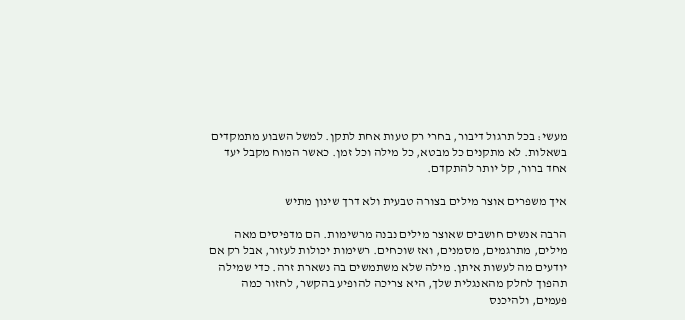מעשי: בכל תרגול דיבור, בחרי רק טעות אחת לתקן. למשל השבוע מתמקדים בשאלות. לא מתקנים כל מבטא, כל מילה וכל זמן. כאשר המוח מקבל יעד אחד ברור, קל יותר להתקדם.

איך משפרים אוצר מילים בצורה טבעית ולא דרך שינון מתיש

הרבה אנשים חושבים שאוצר מילים נבנה מרשימות. הם מדפיסים מאה מילים, מתרגמים, מסמנים, ואז שוכחים. רשימות יכולות לעזור, אבל רק אם יודעים מה לעשות איתן. מילה שלא משתמשים בה נשארת זרה. כדי שמילה תהפוך לחלק מהאנגלית שלך, היא צריכה להופיע בהקשר, לחזור כמה פעמים, ולהיכנס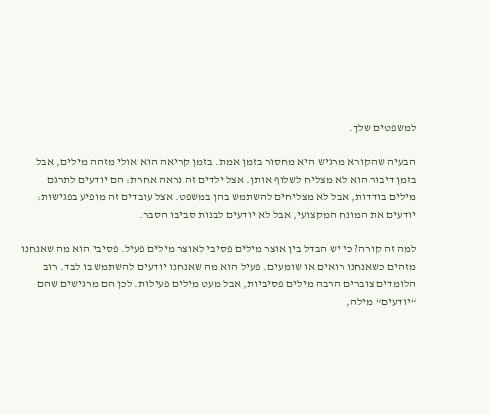למשפטים שלך.

הבעיה שהקורא מרגיש היא מחסור בזמן אמת. בזמן קריאה הוא אולי מזהה מילים, אבל בזמן דיבור הוא לא מצליח לשלוף אותן. אצל ילדים זה נראה אחרת: הם יודעים לתרגם מילים בודדות, אבל לא מצליחים להשתמש בהן במשפט. אצל עובדים זה מופיע בפגישות: יודעים את המונח המקצועי, אבל לא יודעים לבנות סביבו הסבר.

למה זה קורה? כי יש הבדל בין אוצר מילים פסיבי לאוצר מילים פעיל. פסיבי הוא מה שאנחנו מזהים כשאנחנו רואים או שומעים. פעיל הוא מה שאנחנו יודעים להשתמש בו לבד. רוב הלומדים צוברים הרבה מילים פסיביות, אבל מעט מילים פעילות. לכן הם מרגישים שהם “יודעים” מילה,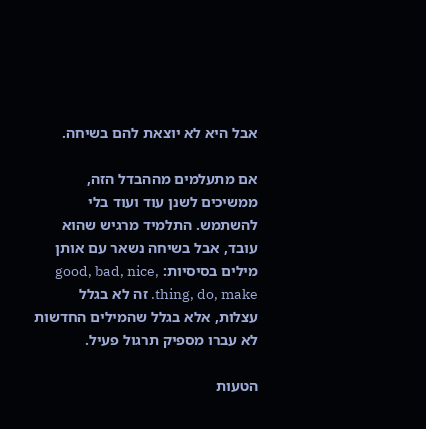אבל היא לא יוצאת להם בשיחה.

אם מתעלמים מההבדל הזה, ממשיכים לשנן עוד ועוד בלי להשתמש. התלמיד מרגיש שהוא עובד, אבל בשיחה נשאר עם אותן מילים בסיסיות: good, bad, nice, thing, do, make. זה לא בגלל עצלות, אלא בגלל שהמילים החדשות לא עברו מספיק תרגול פעיל.

הטעות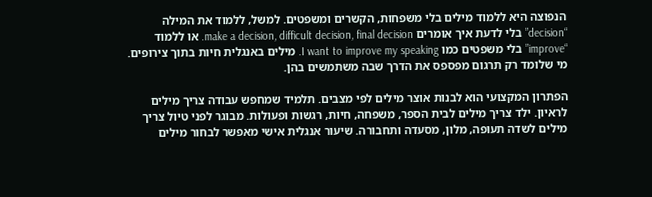הנפוצה היא ללמוד מילים בלי משפחות, הקשרים ומשפטים. למשל, ללמוד את המילה “decision” בלי לדעת איך אומרים make a decision, difficult decision, final decision. או ללמוד “improve” בלי משפטים כמו I want to improve my speaking. מילים באנגלית חיות בתוך צירופים. מי שלומד רק תרגום מפספס את הדרך שבה משתמשים בהן.

הפתרון המקצועי הוא לבנות אוצר מילים לפי מצבים. תלמיד שמחפש עבודה צריך מילים לראיון. ילד צריך מילים לבית הספר, משפחה, חיות, רגשות ופעולות. מבוגר לפני טיול צריך מילים לשדה תעופה, מלון, מסעדה ותחבורה. שיעור אנגלית אישי מאפשר לבחור מילים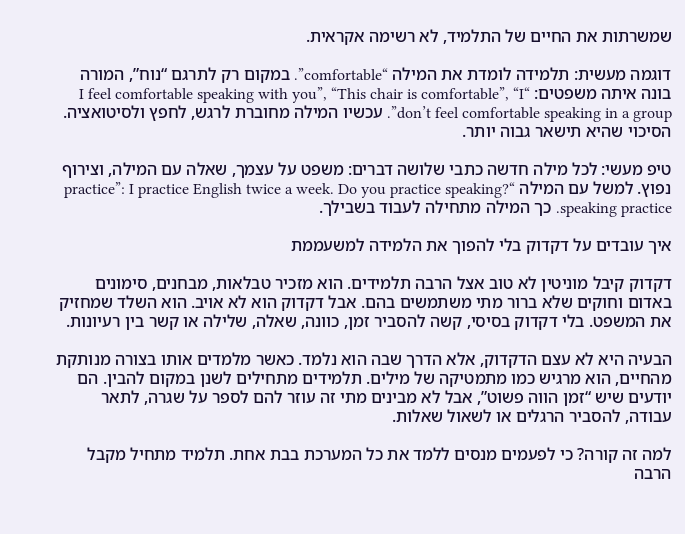שמשרתות את החיים של התלמיד, לא רשימה אקראית.

דוגמה מעשית: תלמידה לומדת את המילה “comfortable”. במקום רק לתרגם “נוח”, המורה בונה איתה משפטים: “I feel comfortable speaking with you”, “This chair is comfortable”, “I don’t feel comfortable speaking in a group”. עכשיו המילה מחוברת לרגש, לחפץ ולסיטואציה. הסיכוי שהיא תישאר גבוה יותר.

טיפ מעשי: לכל מילה חדשה כתבי שלושה דברים: משפט על עצמך, שאלה עם המילה, וצירוף נפוץ. למשל עם המילה “practice”: I practice English twice a week. Do you practice speaking? speaking practice. כך המילה מתחילה לעבוד בשבילך.

איך עובדים על דקדוק בלי להפוך את הלמידה למשעממת

דקדוק קיבל מוניטין לא טוב אצל הרבה תלמידים. הוא מזכיר טבלאות, מבחנים, סימונים באדום וחוקים שלא ברור מתי משתמשים בהם. אבל דקדוק הוא לא אויב. הוא השלד שמחזיק את המשפט. בלי דקדוק בסיסי, קשה להסביר זמן, כוונה, שאלה, שלילה או קשר בין רעיונות.

הבעיה היא לא עצם הדקדוק, אלא הדרך שבה הוא נלמד. כאשר מלמדים אותו בצורה מנותקת מהחיים, הוא מרגיש כמו מתמטיקה של מילים. תלמידים מתחילים לשנן במקום להבין. הם יודעים שיש “זמן הווה פשוט”, אבל לא מבינים מתי זה עוזר להם לספר על שגרה, לתאר עבודה, להסביר הרגלים או לשאול שאלות.

למה זה קורה? כי לפעמים מנסים ללמד את כל המערכת בבת אחת. תלמיד מתחיל מקבל הרבה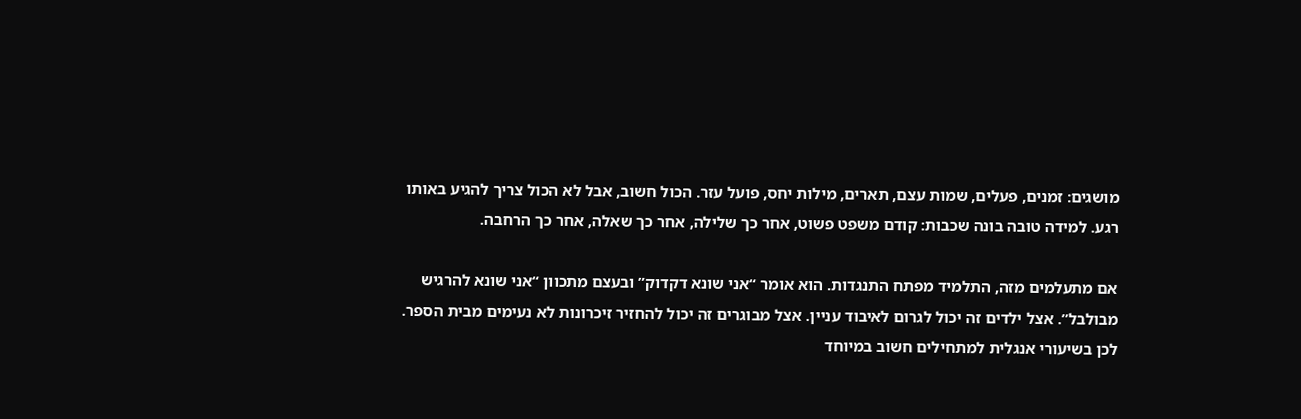מושגים: זמנים, פעלים, שמות עצם, תארים, מילות יחס, פועל עזר. הכול חשוב, אבל לא הכול צריך להגיע באותו רגע. למידה טובה בונה שכבות: קודם משפט פשוט, אחר כך שלילה, אחר כך שאלה, אחר כך הרחבה.

אם מתעלמים מזה, התלמיד מפתח התנגדות. הוא אומר “אני שונא דקדוק” ובעצם מתכוון “אני שונא להרגיש מבולבל”. אצל ילדים זה יכול לגרום לאיבוד עניין. אצל מבוגרים זה יכול להחזיר זיכרונות לא נעימים מבית הספר. לכן בשיעורי אנגלית למתחילים חשוב במיוחד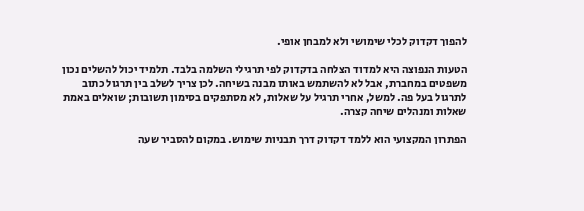להפוך דקדוק לכלי שימושי ולא למבחן אופי.

הטעות הנפוצה היא למדוד הצלחה בדקדוק לפי תרגילי השלמה בלבד. תלמיד יכול להשלים נכון משפטים במחברת, אבל לא להשתמש באותו מבנה בשיחה. לכן צריך לשלב בין תרגול כתוב לתרגול בעל פה. למשל, אחרי תרגיל על שאלות, לא מסתפקים בסימון תשובות; שואלים באמת שאלות ומנהלים שיחה קצרה.

הפתרון המקצועי הוא ללמד דקדוק דרך תבניות שימוש. במקום להסביר שעה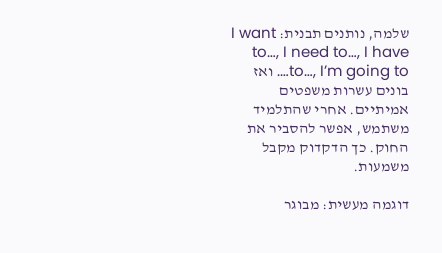שלמה, נותנים תבנית: I want to…, I need to…, I have to…, I’m going to…. ואז בונים עשרות משפטים אמיתיים. אחרי שהתלמיד משתמש, אפשר להסביר את החוק. כך הדקדוק מקבל משמעות.

דוגמה מעשית: מבוגר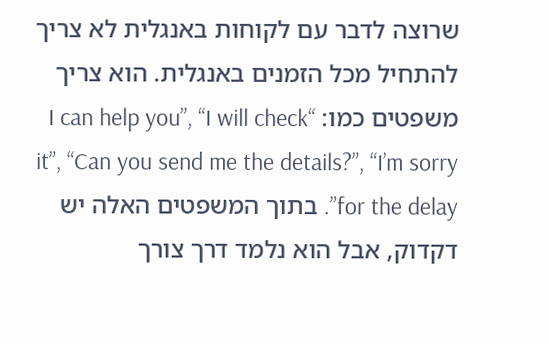שרוצה לדבר עם לקוחות באנגלית לא צריך להתחיל מכל הזמנים באנגלית. הוא צריך משפטים כמו: “I can help you”, “I will check it”, “Can you send me the details?”, “I’m sorry for the delay”. בתוך המשפטים האלה יש דקדוק, אבל הוא נלמד דרך צורך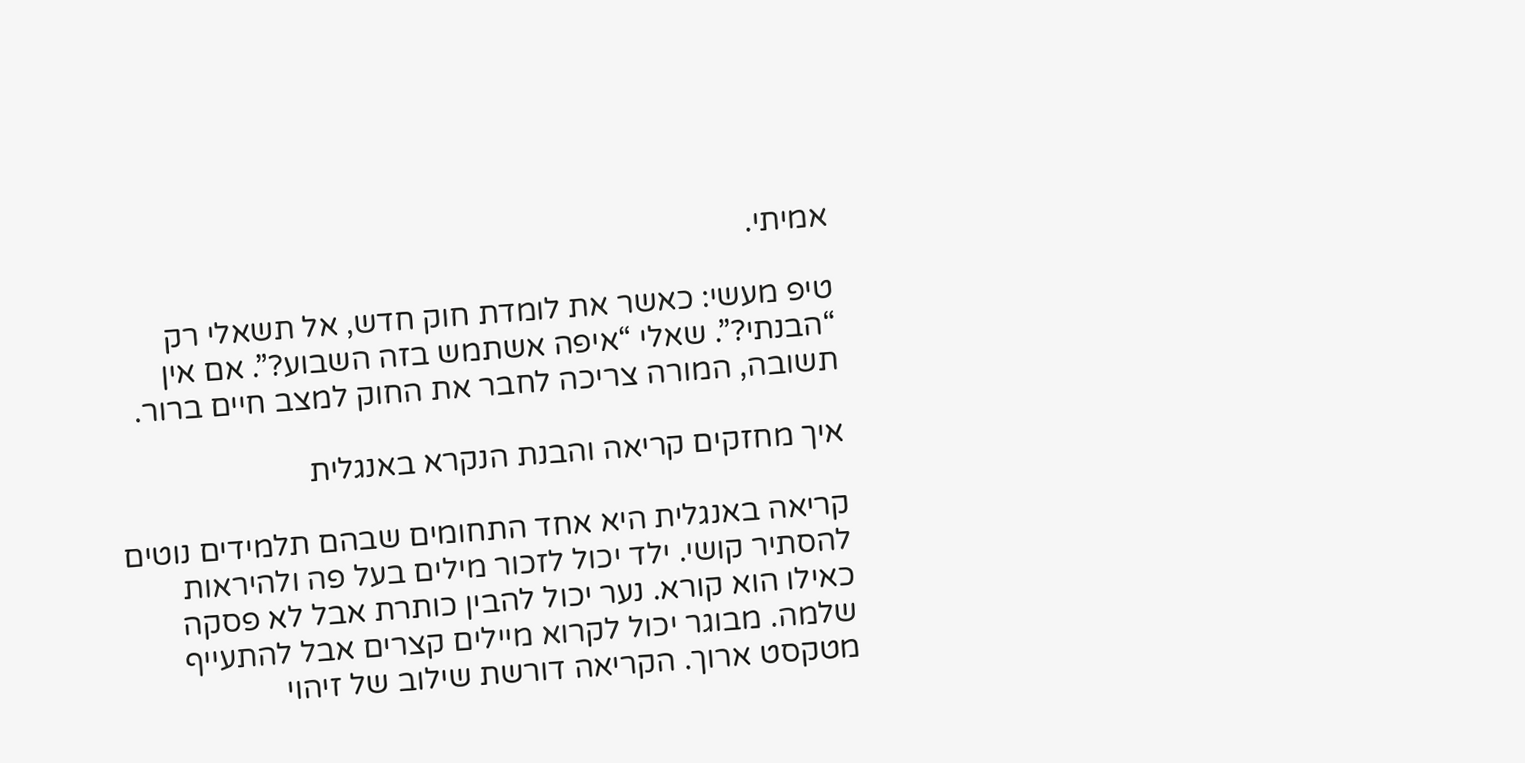אמיתי.

טיפ מעשי: כאשר את לומדת חוק חדש, אל תשאלי רק “הבנתי?”. שאלי “איפה אשתמש בזה השבוע?”. אם אין תשובה, המורה צריכה לחבר את החוק למצב חיים ברור.

איך מחזקים קריאה והבנת הנקרא באנגלית

קריאה באנגלית היא אחד התחומים שבהם תלמידים נוטים להסתיר קושי. ילד יכול לזכור מילים בעל פה ולהיראות כאילו הוא קורא. נער יכול להבין כותרת אבל לא פסקה שלמה. מבוגר יכול לקרוא מיילים קצרים אבל להתעייף מטקסט ארוך. הקריאה דורשת שילוב של זיהוי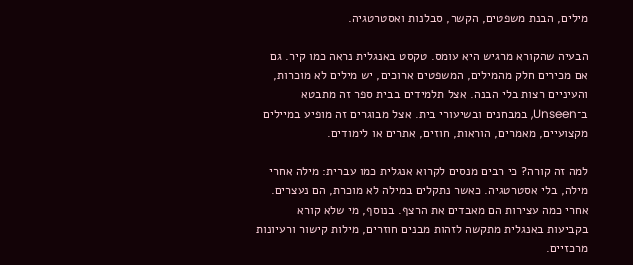מילים, הבנת משפטים, הקשר, סבלנות ואסטרטגיה.

הבעיה שהקורא מרגיש היא עומס. טקסט באנגלית נראה כמו קיר. גם אם מכירים חלק מהמילים, המשפטים ארוכים, יש מילים לא מוכרות, והעיניים רצות בלי הבנה. אצל תלמידים בבית ספר זה מתבטא ב־Unseen, במבחנים ובשיעורי בית. אצל מבוגרים זה מופיע במיילים מקצועיים, מאמרים, הוראות, חוזים, אתרים או לימודים.

למה זה קורה? כי רבים מנסים לקרוא אנגלית כמו עברית: מילה אחרי מילה, בלי אסטרטגיה. כאשר נתקלים במילה לא מוכרת, הם נעצרים. אחרי כמה עצירות הם מאבדים את הרצף. בנוסף, מי שלא קורא בקביעות באנגלית מתקשה לזהות מבנים חוזרים, מילות קישור ורעיונות מרכזיים.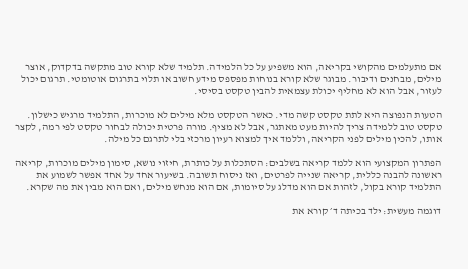אם מתעלמים מהקושי בקריאה, הוא משפיע על כל הלמידה. תלמיד שלא קורא טוב מתקשה בדקדוק, אוצר מילים, מבחנים ודיבור. מבוגר שלא קורא בנוחות מפספס מידע חשוב או תלוי בתרגום אוטומטי. תרגום יכול לעזור, אבל הוא לא מחליף יכולת עצמאית להבין טקסט בסיסי.

הטעות הנפוצה היא לתת טקסט קשה מדי. כאשר הטקסט מלא מילים לא מוכרות, התלמיד מרגיש כישלון. טקסט טוב ללמידה צריך להיות מעט מאתגר, אבל לא מציף. מורה פרטית יכולה לבחור טקסט לפי רמה, לקצר אותו, להכין מילים לפני הקריאה, וללמד איך למצוא רעיון מרכזי בלי לתרגם כל מילה.

הפתרון המקצועי הוא ללמד קריאה בשלבים: הסתכלות על כותרת, חיזוי נושא, סימון מילים מוכרות, קריאה ראשונה להבנה כללית, קריאה שנייה לפרטים, ואז ניסוח תשובה. בשיעור אחד על אחד אפשר לשמוע את התלמיד קורא בקול, לזהות אם הוא מדלג על סיומות, אם הוא מנחש מילים, ואם הוא מבין את מה שקרא.

דוגמה מעשית: ילד בכיתה ד׳ קורא את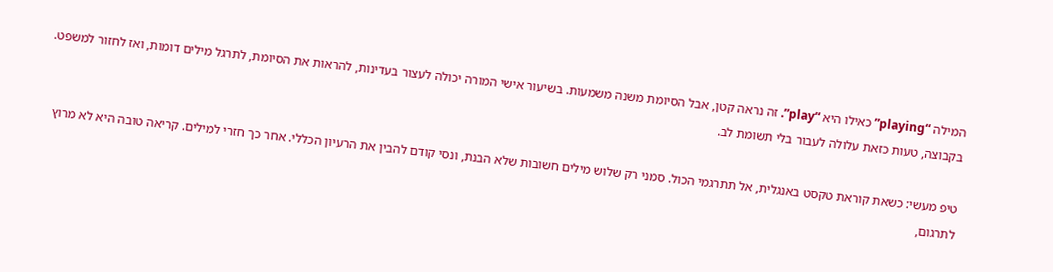המילה “playing” כאילו היא “play”. זה נראה קטן, אבל הסיומת משנה משמעות. בשיעור אישי המורה יכולה לעצור בעדינות, להראות את הסיומת, לתרגל מילים דומות, ואז לחזור למשפט. בקבוצה, טעות כזאת עלולה לעבור בלי תשומת לב.

טיפ מעשי: כשאת קוראת טקסט באנגלית, אל תתרגמי הכול. סמני רק שלוש מילים חשובות שלא הבנת, ונסי קודם להבין את הרעיון הכללי. אחר כך חזרי למילים. קריאה טובה היא לא מרוץ לתרגום,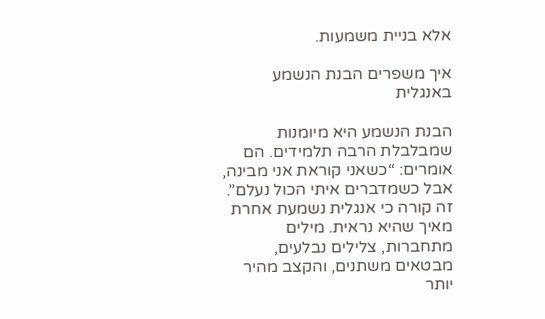אלא בניית משמעות.

איך משפרים הבנת הנשמע באנגלית

הבנת הנשמע היא מיומנות שמבלבלת הרבה תלמידים. הם אומרים: “כשאני קוראת אני מבינה, אבל כשמדברים איתי הכול נעלם”. זה קורה כי אנגלית נשמעת אחרת מאיך שהיא נראית. מילים מתחברות, צלילים נבלעים, מבטאים משתנים, והקצב מהיר יותר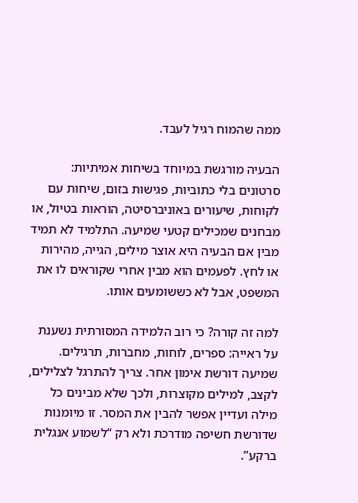ממה שהמוח רגיל לעבד.

הבעיה מורגשת במיוחד בשיחות אמיתיות: סרטונים בלי כתוביות, פגישות בזום, שיחות עם לקוחות, שיעורים באוניברסיטה, הוראות בטיול, או מבחנים שמכילים קטעי שמיעה. התלמיד לא תמיד מבין אם הבעיה היא אוצר מילים, הגייה, מהירות או לחץ. לפעמים הוא מבין אחרי שקוראים לו את המשפט, אבל לא כששומעים אותו.

למה זה קורה? כי רוב הלמידה המסורתית נשענת על ראייה: ספרים, לוחות, מחברות, תרגילים. שמיעה דורשת אימון אחר. צריך להתרגל לצלילים, לקצב, למילים מקוצרות, ולכך שלא מבינים כל מילה ועדיין אפשר להבין את המסר. זו מיומנות שדורשת חשיפה מודרכת ולא רק “לשמוע אנגלית ברקע”.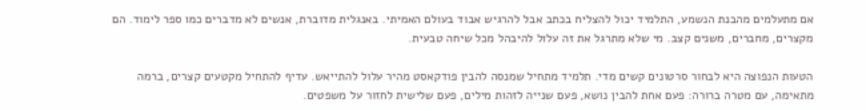אם מתעלמים מהבנת הנשמע, התלמיד יכול להצליח בכתב אבל להרגיש אבוד בעולם האמיתי. באנגלית מדוברת, אנשים לא מדברים כמו ספר לימוד. הם מקצרים, מחברים, משנים קצב. מי שלא מתרגל את זה עלול להיבהל מכל שיחה טבעית.

הטעות הנפוצה היא לבחור סרטונים קשים מדי. תלמיד מתחיל שמנסה להבין פודקאסט מהיר עלול להתייאש. עדיף להתחיל מקטעים קצרים, ברמה מתאימה, עם מטרה ברורה: פעם אחת להבין נושא, פעם שנייה לזהות מילים, פעם שלישית לחזור על משפטים.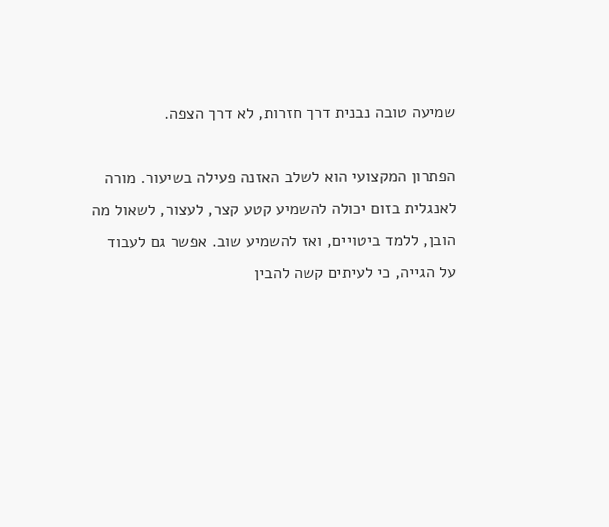שמיעה טובה נבנית דרך חזרות, לא דרך הצפה.

הפתרון המקצועי הוא לשלב האזנה פעילה בשיעור. מורה לאנגלית בזום יכולה להשמיע קטע קצר, לעצור, לשאול מה הובן, ללמד ביטויים, ואז להשמיע שוב. אפשר גם לעבוד על הגייה, כי לעיתים קשה להבין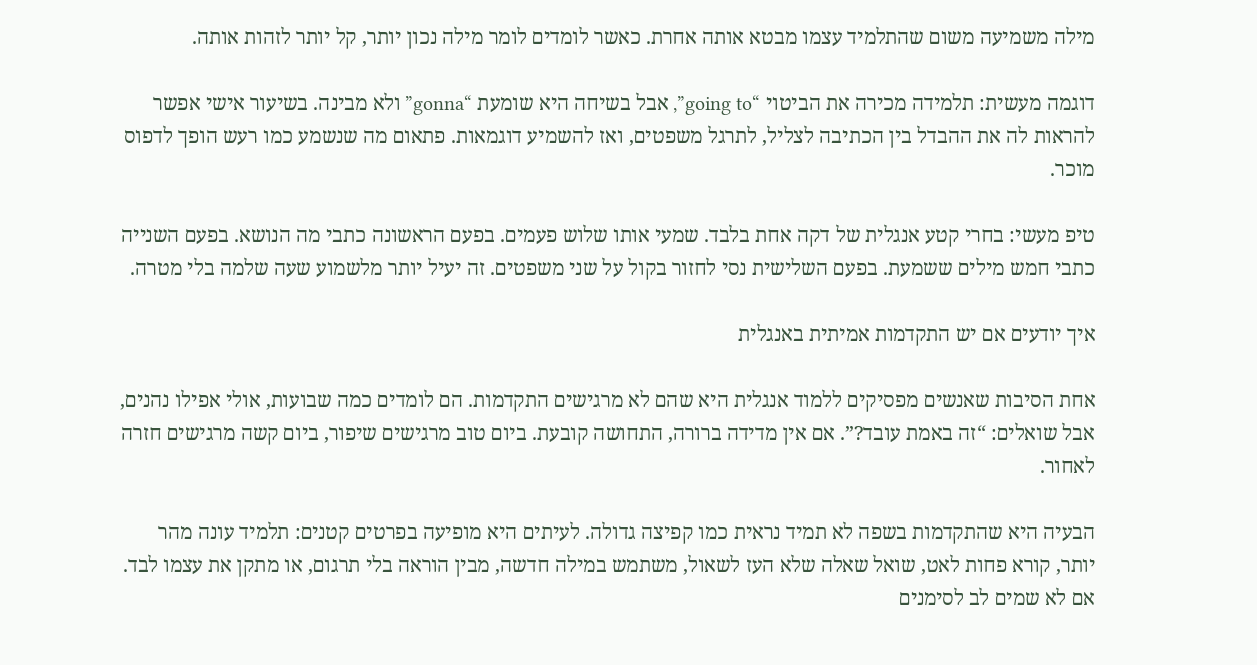מילה משמיעה משום שהתלמיד עצמו מבטא אותה אחרת. כאשר לומדים לומר מילה נכון יותר, קל יותר לזהות אותה.

דוגמה מעשית: תלמידה מכירה את הביטוי “going to”, אבל בשיחה היא שומעת “gonna” ולא מבינה. בשיעור אישי אפשר להראות לה את ההבדל בין הכתיבה לצליל, לתרגל משפטים, ואז להשמיע דוגמאות. פתאום מה שנשמע כמו רעש הופך לדפוס מוכר.

טיפ מעשי: בחרי קטע אנגלית של דקה אחת בלבד. שמעי אותו שלוש פעמים. בפעם הראשונה כתבי מה הנושא. בפעם השנייה כתבי חמש מילים ששמעת. בפעם השלישית נסי לחזור בקול על שני משפטים. זה יעיל יותר מלשמוע שעה שלמה בלי מטרה.

איך יודעים אם יש התקדמות אמיתית באנגלית

אחת הסיבות שאנשים מפסיקים ללמוד אנגלית היא שהם לא מרגישים התקדמות. הם לומדים כמה שבועות, אולי אפילו נהנים, אבל שואלים: “זה באמת עובד?”. אם אין מדידה ברורה, התחושה קובעת. ביום טוב מרגישים שיפור, ביום קשה מרגישים חזרה לאחור.

הבעיה היא שהתקדמות בשפה לא תמיד נראית כמו קפיצה גדולה. לעיתים היא מופיעה בפרטים קטנים: תלמיד עונה מהר יותר, קורא פחות לאט, שואל שאלה שלא העז לשאול, משתמש במילה חדשה, מבין הוראה בלי תרגום, או מתקן את עצמו לבד. אם לא שמים לב לסימנים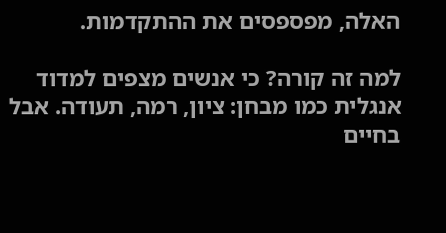האלה, מפספסים את ההתקדמות.

למה זה קורה? כי אנשים מצפים למדוד אנגלית כמו מבחן: ציון, רמה, תעודה. אבל בחיים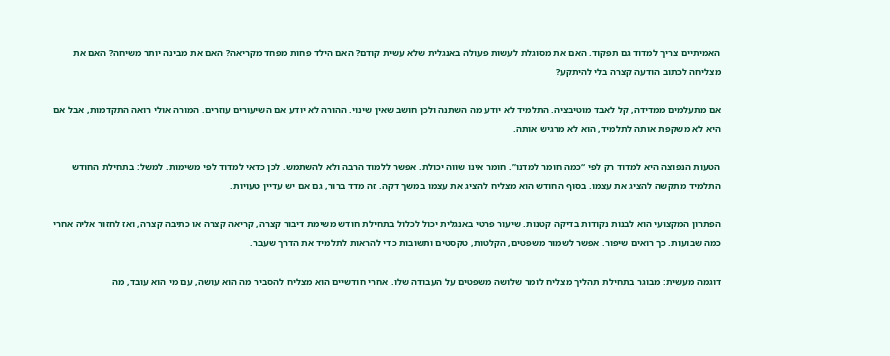האמיתיים צריך למדוד גם תפקוד. האם את מסוגלת לעשות פעולה באנגלית שלא עשית קודם? האם הילד פחות מפחד מקריאה? האם את מבינה יותר משיחה? האם את מצליחה לכתוב הודעה קצרה בלי להיתקע?

אם מתעלמים ממדידה, קל לאבד מוטיבציה. התלמיד לא יודע מה השתנה ולכן חושב שאין שינוי. ההורה לא יודע אם השיעורים עוזרים. המורה אולי רואה התקדמות, אבל אם היא לא משקפת אותה לתלמיד, הוא לא מרגיש אותה.

הטעות הנפוצה היא למדוד רק לפי “כמה חומר למדנו”. חומר אינו שווה יכולת. אפשר ללמוד הרבה ולא להשתמש. לכן כדאי למדוד לפי משימות. למשל: בתחילת החודש התלמיד מתקשה להציג את עצמו. בסוף החודש הוא מצליח להציג את עצמו במשך דקה. זה מדד ברור, גם אם יש עדיין טעויות.

הפתרון המקצועי הוא לבנות נקודות בדיקה קטנות. שיעור פרטי באנגלית יכול לכלול בתחילת חודש משימת דיבור קצרה, קריאה קצרה או כתיבה קצרה, ואז לחזור אליה אחרי כמה שבועות. כך רואים שיפור. אפשר לשמור משפטים, הקלטות, טקסטים ותשובות כדי להראות לתלמיד את הדרך שעבר.

דוגמה מעשית: מבוגר בתחילת תהליך מצליח לומר שלושה משפטים על העבודה שלו. אחרי חודשיים הוא מצליח להסביר מה הוא עושה, עם מי הוא עובד, מה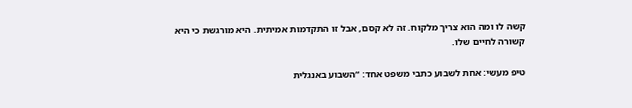קשה לו ומה הוא צריך מלקוח. זה לא קסם, אבל זו התקדמות אמיתית. היא מורגשת כי היא קשורה לחיים שלו.

טיפ מעשי: אחת לשבוע כתבי משפט אחד: “השבוע באנגלית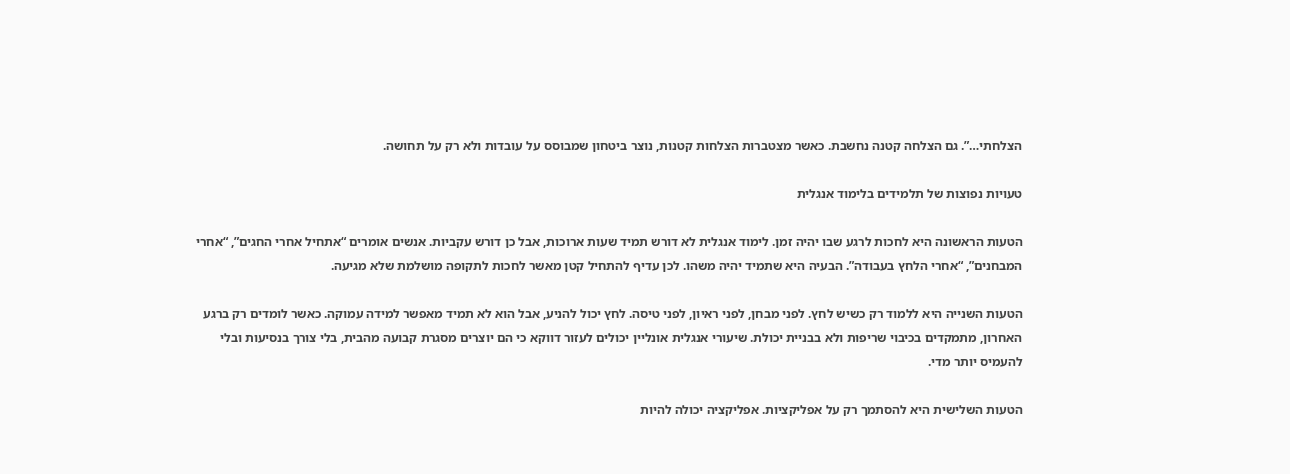הצלחתי…”. גם הצלחה קטנה נחשבת. כאשר מצטברות הצלחות קטנות, נוצר ביטחון שמבוסס על עובדות ולא רק על תחושה.

טעויות נפוצות של תלמידים בלימוד אנגלית

הטעות הראשונה היא לחכות לרגע שבו יהיה זמן. לימוד אנגלית לא דורש תמיד שעות ארוכות, אבל כן דורש עקביות. אנשים אומרים “אתחיל אחרי החגים”, “אחרי המבחנים”, “אחרי הלחץ בעבודה”. הבעיה היא שתמיד יהיה משהו. לכן עדיף להתחיל קטן מאשר לחכות לתקופה מושלמת שלא מגיעה.

הטעות השנייה היא ללמוד רק כשיש לחץ. לפני מבחן, לפני ראיון, לפני טיסה. לחץ יכול להניע, אבל הוא לא תמיד מאפשר למידה עמוקה. כאשר לומדים רק ברגע האחרון, מתמקדים בכיבוי שריפות ולא בבניית יכולת. שיעורי אנגלית אונליין יכולים לעזור דווקא כי הם יוצרים מסגרת קבועה מהבית, בלי צורך בנסיעות ובלי להעמיס יותר מדי.

הטעות השלישית היא להסתמך רק על אפליקציות. אפליקציה יכולה להיות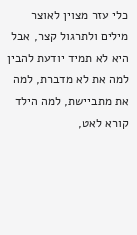כלי עזר מצוין לאוצר מילים ולתרגול קצר, אבל היא לא תמיד יודעת להבין למה את לא מדברת, למה את מתביישת, למה הילד קורא לאט,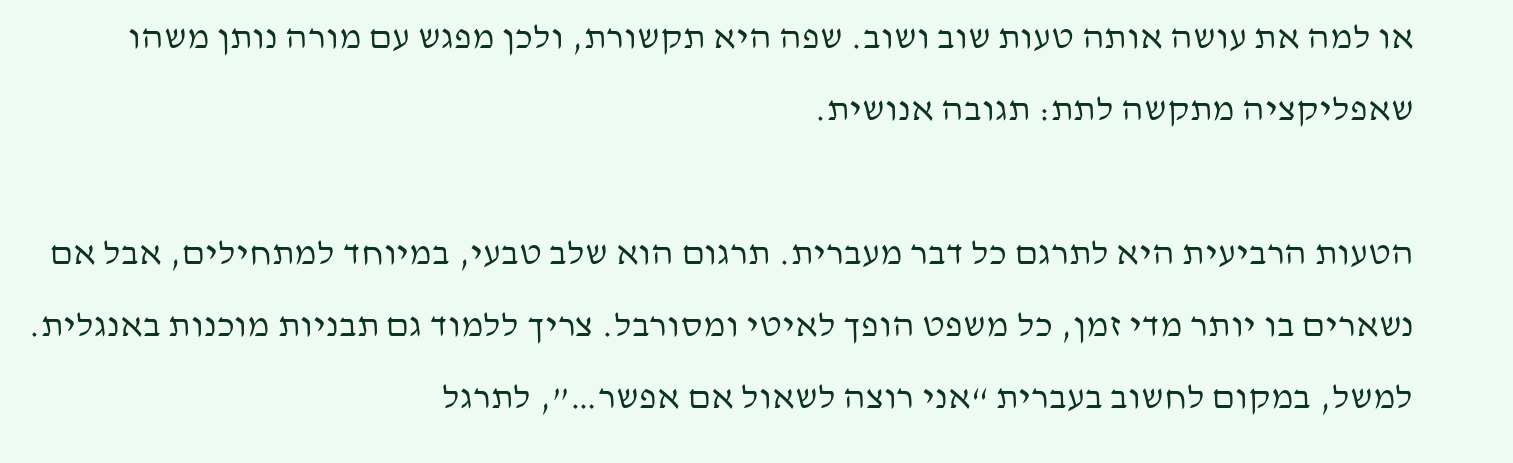או למה את עושה אותה טעות שוב ושוב. שפה היא תקשורת, ולכן מפגש עם מורה נותן משהו שאפליקציה מתקשה לתת: תגובה אנושית.

הטעות הרביעית היא לתרגם כל דבר מעברית. תרגום הוא שלב טבעי, במיוחד למתחילים, אבל אם נשארים בו יותר מדי זמן, כל משפט הופך לאיטי ומסורבל. צריך ללמוד גם תבניות מוכנות באנגלית. למשל, במקום לחשוב בעברית “אני רוצה לשאול אם אפשר…”, לתרגל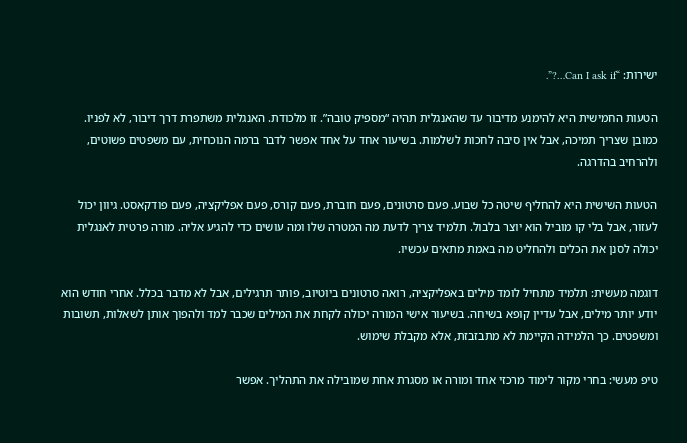ישירות: “Can I ask if…?”.

הטעות החמישית היא להימנע מדיבור עד שהאנגלית תהיה “מספיק טובה”. זו מלכודת. האנגלית משתפרת דרך דיבור, לא לפניו. כמובן שצריך תמיכה, אבל אין סיבה לחכות לשלמות. בשיעור אחד על אחד אפשר לדבר ברמה הנוכחית, עם משפטים פשוטים, ולהרחיב בהדרגה.

הטעות השישית היא להחליף שיטה כל שבוע. פעם סרטונים, פעם חוברת, פעם קורס, פעם אפליקציה, פעם פודקאסט. גיוון יכול לעזור, אבל בלי קו מוביל הוא יוצר בלבול. תלמיד צריך לדעת מה המטרה שלו ומה עושים כדי להגיע אליה. מורה פרטית לאנגלית יכולה לסנן את הכלים ולהחליט מה באמת מתאים עכשיו.

דוגמה מעשית: תלמיד מתחיל לומד מילים באפליקציה, רואה סרטונים ביוטיוב, פותר תרגילים, אבל לא מדבר בכלל. אחרי חודש הוא יודע יותר מילים, אבל עדיין קופא בשיחה. בשיעור אישי המורה יכולה לקחת את המילים שכבר למד ולהפוך אותן לשאלות, תשובות ומשפטים. כך הלמידה הקיימת לא מתבזבזת, אלא מקבלת שימוש.

טיפ מעשי: בחרי מקור לימוד מרכזי אחד ומורה או מסגרת אחת שמובילה את התהליך. אפשר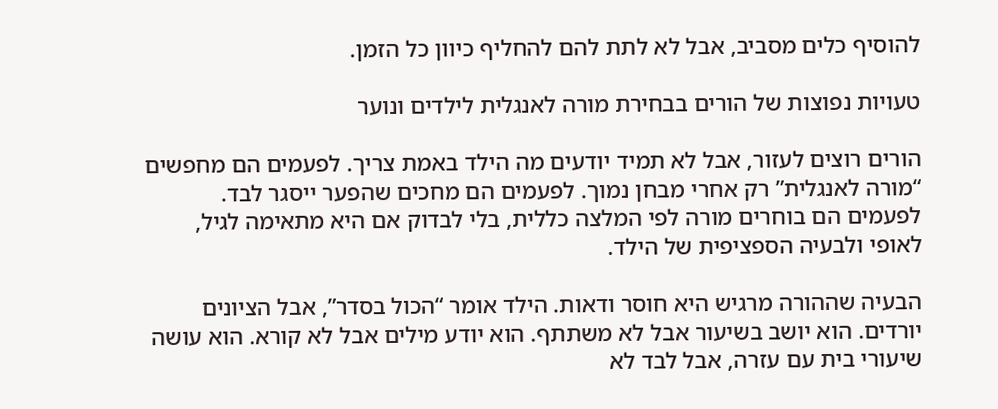להוסיף כלים מסביב, אבל לא לתת להם להחליף כיוון כל הזמן.

טעויות נפוצות של הורים בבחירת מורה לאנגלית לילדים ונוער

הורים רוצים לעזור, אבל לא תמיד יודעים מה הילד באמת צריך. לפעמים הם מחפשים “מורה לאנגלית” רק אחרי מבחן נמוך. לפעמים הם מחכים שהפער ייסגר לבד. לפעמים הם בוחרים מורה לפי המלצה כללית, בלי לבדוק אם היא מתאימה לגיל, לאופי ולבעיה הספציפית של הילד.

הבעיה שההורה מרגיש היא חוסר ודאות. הילד אומר “הכול בסדר”, אבל הציונים יורדים. הוא יושב בשיעור אבל לא משתתף. הוא יודע מילים אבל לא קורא. הוא עושה שיעורי בית עם עזרה, אבל לבד לא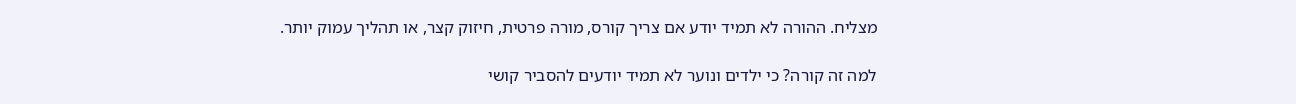מצליח. ההורה לא תמיד יודע אם צריך קורס, מורה פרטית, חיזוק קצר, או תהליך עמוק יותר.

למה זה קורה? כי ילדים ונוער לא תמיד יודעים להסביר קושי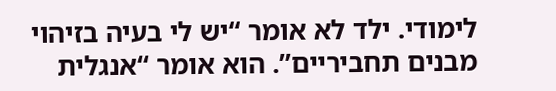לימודי. ילד לא אומר “יש לי בעיה בזיהוי מבנים תחביריים”. הוא אומר “אנגלית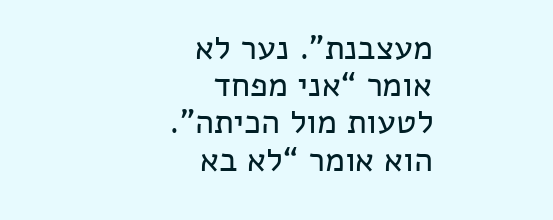מעצבנת”. נער לא אומר “אני מפחד לטעות מול הכיתה”. הוא אומר “לא בא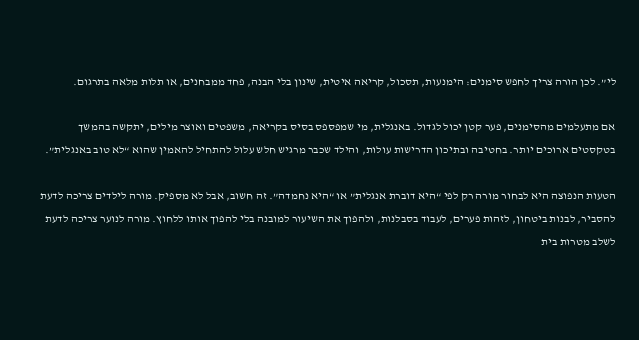לי”. לכן הורה צריך לחפש סימנים: הימנעות, תסכול, קריאה איטית, שינון בלי הבנה, פחד ממבחנים, או תלות מלאה בתרגום.

אם מתעלמים מהסימנים, פער קטן יכול לגדול. באנגלית, מי שמפספס בסיס בקריאה, משפטים ואוצר מילים, יתקשה בהמשך בטקסטים ארוכים יותר. בחטיבה ובתיכון הדרישות עולות, והילד שכבר מרגיש חלש עלול להתחיל להאמין שהוא “לא טוב באנגלית”.

הטעות הנפוצה היא לבחור מורה רק לפי “היא דוברת אנגלית” או “היא נחמדה”. זה חשוב, אבל לא מספיק. מורה לילדים צריכה לדעת להסביר, לבנות ביטחון, לזהות פערים, לעבוד בסבלנות, ולהפוך את השיעור למובנה בלי להפוך אותו ללחוץ. מורה לנוער צריכה לדעת לשלב מטרות בית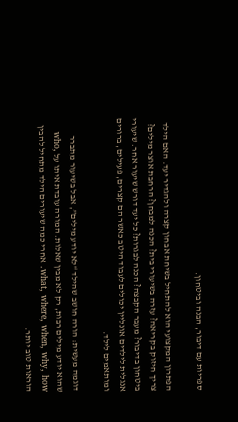ספריות עם דיבור, הבנה וביטחון.

הפתרון המקצועי הוא להתחיל בשיחת אבחון קצרה ולהגדיר יעד. האם הילד צריך חיזוק בקריאה? עזרה בשיעורי בית? הכנה למבחן? הרחבת אוצר מילים? ביטחון בדיבור? מעבר הקבצה? הכנה לבגרות? כל יעד דורש שיעור אחר. שיעורי אנגלית לילדים אונליין יכולים לעבוד היטב כאשר הם קצרים, פעילים, ברורים ומותאמים לילד.

דוגמה מעשית: הורה חושב שהילד “לא יודע מילים”, אבל בשיעור מתברר שהוא יודע מילים רבות, רק לא מבין שאלות. המורה עובדת איתו על who, what, where, when, why, how. אחרי כמה שיעורים הילד מתחיל להבין הוראות טוב יותר.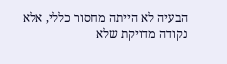הבעיה לא הייתה מחסור כללי, אלא נקודה מדויקת שלא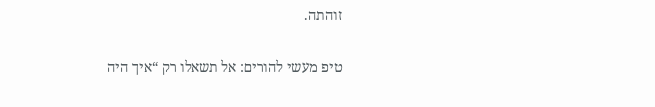זוהתה.

טיפ מעשי להורים: אל תשאלו רק “איך היה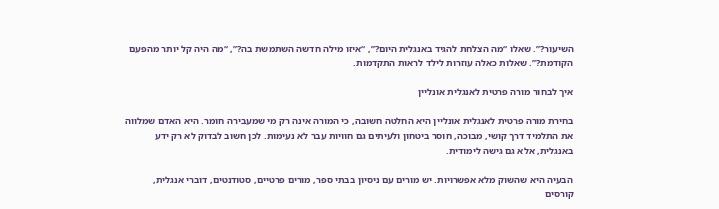השיעור?”. שאלו “מה הצלחת להגיד באנגלית היום?”, “איזו מילה חדשה השתמשת בה?”, “מה היה קל יותר מהפעם הקודמת?”. שאלות כאלה עוזרות לילד לראות התקדמות.

איך לבחור מורה פרטית לאנגלית אונליין

בחירת מורה פרטית לאנגלית אונליין היא החלטה חשובה, כי המורה אינה רק מי שמעבירה חומר. היא האדם שמלווה את התלמיד דרך קושי, מבוכה, חוסר ביטחון ולעיתים גם חוויות עבר לא נעימות. לכן חשוב לבדוק לא רק ידע באנגלית, אלא גם גישה לימודית.

הבעיה היא שהשוק מלא אפשרויות. יש מורים עם ניסיון בבתי ספר, מורים פרטיים, סטודנטים, דוברי אנגלית, קורסים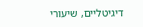דיגיטליים, שיעורי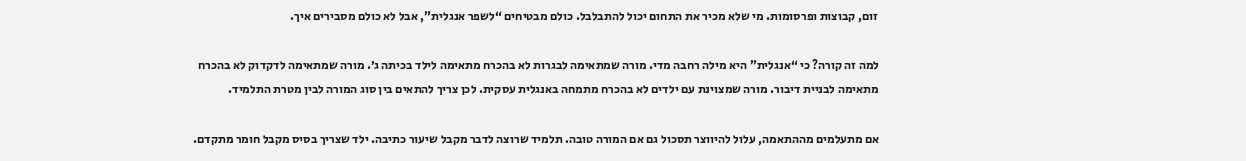זום, קבוצות ופרסומות. מי שלא מכיר את התחום יכול להתבלבל. כולם מבטיחים “לשפר אנגלית”, אבל לא כולם מסבירים איך.

למה זה קורה? כי “אנגלית” היא מילה רחבה מדי. מורה שמתאימה לבגרות לא בהכרח מתאימה לילד בכיתה ג׳. מורה שמתאימה לדקדוק לא בהכרח מתאימה לבניית דיבור. מורה שמצוינת עם ילדים לא בהכרח מתמחה באנגלית עסקית. לכן צריך להתאים בין סוג המורה לבין מטרת התלמיד.

אם מתעלמים מההתאמה, עלול להיווצר תסכול גם אם המורה טובה. תלמיד שרוצה לדבר מקבל שיעור כתיבה. ילד שצריך בסיס מקבל חומר מתקדם.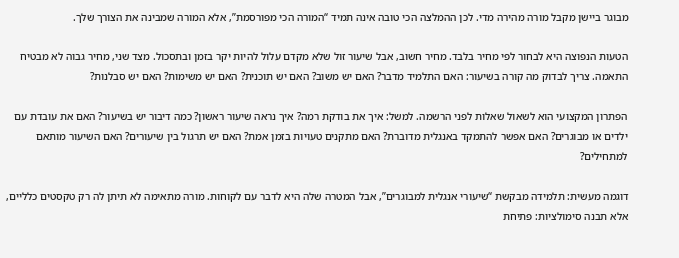מבוגר ביישן מקבל מורה מהירה מדי. לכן ההמלצה הכי טובה אינה תמיד “המורה הכי מפורסמת”, אלא המורה שמבינה את הצורך שלך.

הטעות הנפוצה היא לבחור לפי מחיר בלבד. מחיר חשוב, אבל שיעור זול שלא מקדם עלול להיות יקר בזמן ובתסכול. מצד שני, מחיר גבוה לא מבטיח התאמה. צריך לבדוק מה קורה בשיעור: האם התלמיד מדבר? האם יש משוב? האם יש תוכנית? האם יש משימות? האם יש סבלנות?

הפתרון המקצועי הוא לשאול שאלות לפני הרשמה. למשל: איך את בודקת רמה? איך נראה שיעור ראשון? כמה דיבור יש בשיעור? האם את עובדת עם ילדים או מבוגרים? האם אפשר להתמקד באנגלית מדוברת? האם מתקנים טעויות בזמן אמת? האם יש תרגול בין שיעורים? האם השיעור מותאם למתחילים?

דוגמה מעשית: תלמידה מבקשת “שיעורי אנגלית למבוגרים”, אבל המטרה שלה היא לדבר עם לקוחות. מורה מתאימה לא תיתן לה רק טקסטים כלליים, אלא תבנה סימולציות: פתיחת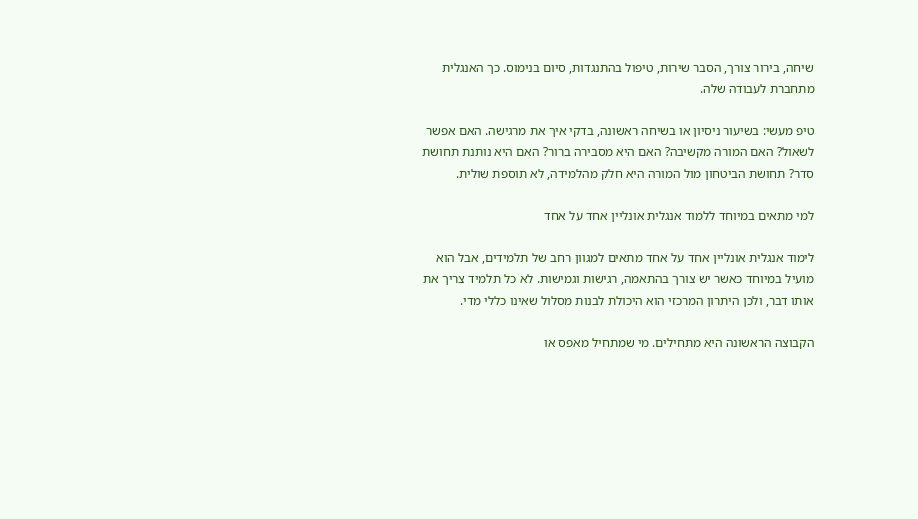שיחה, בירור צורך, הסבר שירות, טיפול בהתנגדות, סיום בנימוס. כך האנגלית מתחברת לעבודה שלה.

טיפ מעשי: בשיעור ניסיון או בשיחה ראשונה, בדקי איך את מרגישה. האם אפשר לשאול? האם המורה מקשיבה? האם היא מסבירה ברור? האם היא נותנת תחושת סדר? תחושת הביטחון מול המורה היא חלק מהלמידה, לא תוספת שולית.

למי מתאים במיוחד ללמוד אנגלית אונליין אחד על אחד

לימוד אנגלית אונליין אחד על אחד מתאים למגוון רחב של תלמידים, אבל הוא מועיל במיוחד כאשר יש צורך בהתאמה, רגישות וגמישות. לא כל תלמיד צריך את אותו דבר, ולכן היתרון המרכזי הוא היכולת לבנות מסלול שאינו כללי מדי.

הקבוצה הראשונה היא מתחילים. מי שמתחיל מאפס או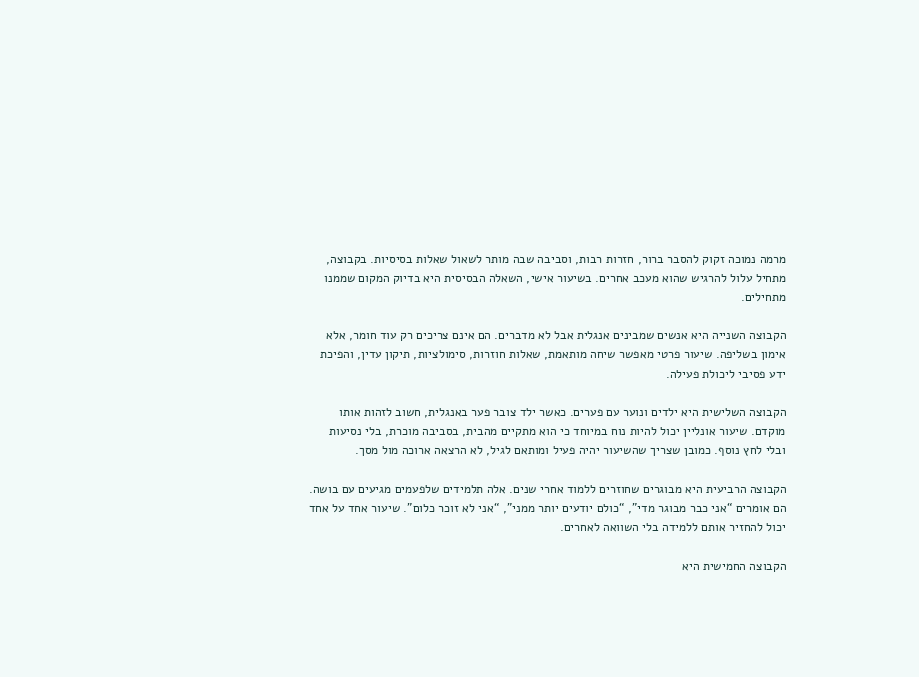מרמה נמוכה זקוק להסבר ברור, חזרות רבות, וסביבה שבה מותר לשאול שאלות בסיסיות. בקבוצה, מתחיל עלול להרגיש שהוא מעכב אחרים. בשיעור אישי, השאלה הבסיסית היא בדיוק המקום שממנו מתחילים.

הקבוצה השנייה היא אנשים שמבינים אנגלית אבל לא מדברים. הם אינם צריכים רק עוד חומר, אלא אימון בשליפה. שיעור פרטי מאפשר שיחה מותאמת, שאלות חוזרות, סימולציות, תיקון עדין, והפיכת ידע פסיבי ליכולת פעילה.

הקבוצה השלישית היא ילדים ונוער עם פערים. כאשר ילד צובר פער באנגלית, חשוב לזהות אותו מוקדם. שיעור אונליין יכול להיות נוח במיוחד כי הוא מתקיים מהבית, בסביבה מוכרת, בלי נסיעות ובלי לחץ נוסף. כמובן שצריך שהשיעור יהיה פעיל ומותאם לגיל, לא הרצאה ארוכה מול מסך.

הקבוצה הרביעית היא מבוגרים שחוזרים ללמוד אחרי שנים. אלה תלמידים שלפעמים מגיעים עם בושה. הם אומרים “אני כבר מבוגר מדי”, “כולם יודעים יותר ממני”, “אני לא זוכר כלום”. שיעור אחד על אחד יכול להחזיר אותם ללמידה בלי השוואה לאחרים.

הקבוצה החמישית היא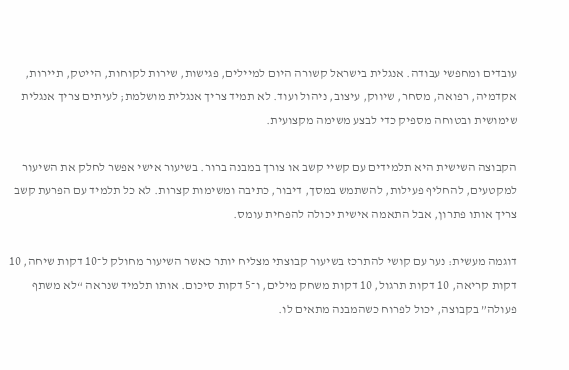עובדים ומחפשי עבודה. אנגלית בישראל קשורה היום למיילים, פגישות, שירות לקוחות, הייטק, תיירות, אקדמיה, רפואה, מסחר, שיווק, עיצוב, ניהול ועוד. לא תמיד צריך אנגלית מושלמת; לעיתים צריך אנגלית שימושית ובטוחה מספיק כדי לבצע משימה מקצועית.

הקבוצה השישית היא תלמידים עם קשיי קשב או צורך במבנה ברור. בשיעור אישי אפשר לחלק את השיעור למקטעים, להחליף פעילות, להשתמש במסך, דיבור, כתיבה ומשימות קצרות. לא כל תלמיד עם הפרעת קשב צריך אותו פתרון, אבל התאמה אישית יכולה להפחית עומס.

דוגמה מעשית: נער עם קושי להתרכז בשיעור קבוצתי מצליח יותר כאשר השיעור מחולק ל־10 דקות שיחה, 10 דקות קריאה, 10 דקות תרגול, 10 דקות משחק מילים, ו־5 דקות סיכום. אותו תלמיד שנראה “לא משתף פעולה” בקבוצה, יכול לפרוח כשהמבנה מתאים לו.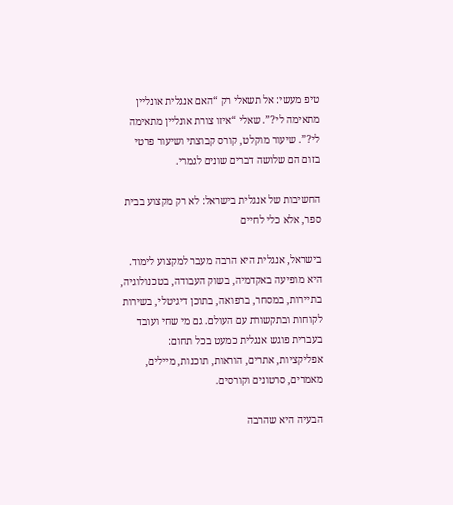טיפ מעשי: אל תשאלי רק “האם אנגלית אונליין מתאימה לי?”. שאלי “איזו צורת אונליין מתאימה לי?”. שיעור מוקלט, קורס קבוצתי ושיעור פרטי בזום הם שלושה דברים שונים לגמרי.

החשיבות של אנגלית בישראל: לא רק מקצוע בבית ספר, אלא כלי לחיים

בישראל, אנגלית היא הרבה מעבר למקצוע לימוד. היא מופיעה באקדמיה, בשוק העבודה, בטכנולוגיה, בתיירות, במסחר, ברפואה, בתוכן דיגיטלי, בשירות לקוחות ובתקשורת עם העולם. גם מי שחי ועובד בעברית פוגש אנגלית כמעט בכל תחום: אפליקציות, אתרים, הוראות, תוכנות, מיילים, מאמרים, סרטונים וקורסים.

הבעיה היא שהרבה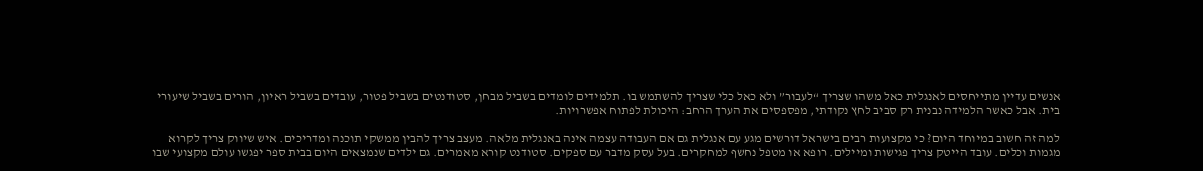אנשים עדיין מתייחסים לאנגלית כאל משהו שצריך “לעבור” ולא כאל כלי שצריך להשתמש בו. תלמידים לומדים בשביל מבחן, סטודנטים בשביל פטור, עובדים בשביל ראיון, הורים בשביל שיעורי בית. אבל כאשר הלמידה נבנית רק סביב לחץ נקודתי, מפספסים את הערך הרחב: היכולת לפתוח אפשרויות.

למה זה חשוב במיוחד היום? כי מקצועות רבים בישראל דורשים מגע עם אנגלית גם אם העבודה עצמה אינה באנגלית מלאה. מעצב צריך להבין ממשקי תוכנה ומדריכים. איש שיווק צריך לקרוא מגמות וכלים. עובד הייטק צריך פגישות ומיילים. רופא או מטפל נחשף למחקרים. בעל עסק מדבר עם ספקים. סטודנט קורא מאמרים. גם ילדים שנמצאים היום בבית ספר יפגשו עולם מקצועי שבו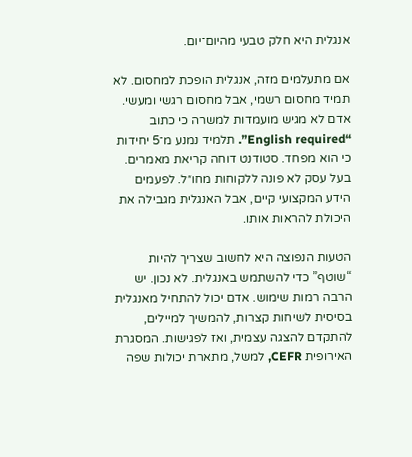אנגלית היא חלק טבעי מהיום־יום.

אם מתעלמים מזה, אנגלית הופכת למחסום. לא תמיד מחסום רשמי, אבל מחסום רגשי ומעשי. אדם לא מגיש מועמדות למשרה כי כתוב “English required”. תלמיד נמנע מ־5 יחידות כי הוא מפחד. סטודנט דוחה קריאת מאמרים. בעל עסק לא פונה ללקוחות מחו״ל. לפעמים הידע המקצועי קיים, אבל האנגלית מגבילה את היכולת להראות אותו.

הטעות הנפוצה היא לחשוב שצריך להיות “שוטף” כדי להשתמש באנגלית. לא נכון. יש הרבה רמות שימוש. אדם יכול להתחיל מאנגלית בסיסית לשיחות קצרות, להמשיך למיילים, להתקדם להצגה עצמית, ואז לפגישות. המסגרת האירופית CEFR, למשל, מתארת יכולות שפה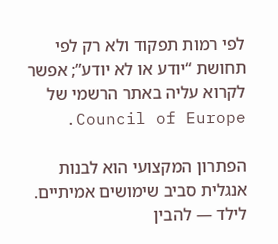לפי רמות תפקוד ולא רק לפי תחושת “יודע או לא יודע”; אפשר לקרוא עליה באתר הרשמי של Council of Europe.

הפתרון המקצועי הוא לבנות אנגלית סביב שימושים אמיתיים. לילד — להבין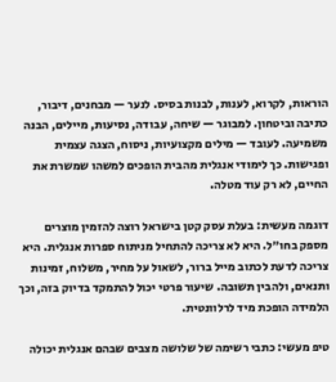הוראות, לקרוא, לענות, לבנות בסיס. לנער — מבחנים, דיבור, כתיבה וביטחון. למבוגר — שיחה, עבודה, נסיעות, מיילים, הבנה משמיעה. לעובד — מילים מקצועיות, ניסוח, הצגה עצמית ופגישות. כך לימודי אנגלית מהבית הופכים למשהו שמשרת את החיים, לא רק עוד מטלה.

דוגמה מעשית: בעלת עסק קטן בישראל רוצה להזמין מוצרים מספק בחו״ל. היא לא צריכה להתחיל מניתוח ספרות אנגלית. היא צריכה לדעת לכתוב מייל ברור, לשאול על מחיר, משלוח, זמינות ותנאים, ולהבין תשובה. שיעור פרטי יכול להתמקד בדיוק בזה, וכך הלמידה הופכת מיד לרלוונטית.

טיפ מעשי: כתבי רשימה של שלושה מצבים שבהם אנגלית יכולה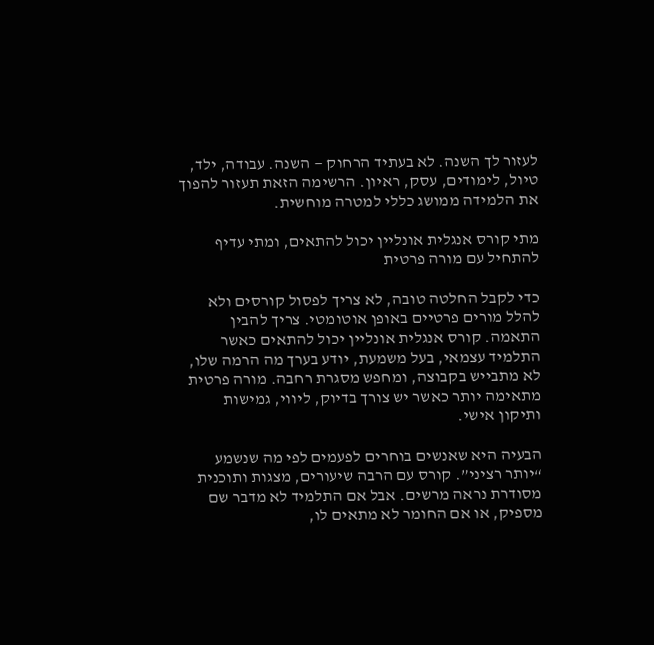לעזור לך השנה. לא בעתיד הרחוק — השנה. עבודה, ילד, טיול, לימודים, עסק, ראיון. הרשימה הזאת תעזור להפוך את הלמידה ממושג כללי למטרה מוחשית.

מתי קורס אנגלית אונליין יכול להתאים, ומתי עדיף להתחיל עם מורה פרטית

כדי לקבל החלטה טובה, לא צריך לפסול קורסים ולא להלל מורים פרטיים באופן אוטומטי. צריך להבין התאמה. קורס אנגלית אונליין יכול להתאים כאשר התלמיד עצמאי, בעל משמעת, יודע בערך מה הרמה שלו, לא מתבייש בקבוצה, ומחפש מסגרת רחבה. מורה פרטית מתאימה יותר כאשר יש צורך בדיוק, ליווי, גמישות ותיקון אישי.

הבעיה היא שאנשים בוחרים לפעמים לפי מה שנשמע “יותר רציני”. קורס עם הרבה שיעורים, מצגות ותוכנית מסודרת נראה מרשים. אבל אם התלמיד לא מדבר שם מספיק, או אם החומר לא מתאים לו,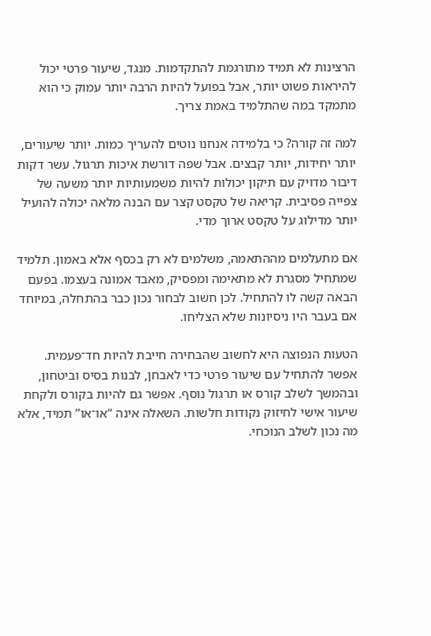הרצינות לא תמיד מתורגמת להתקדמות. מנגד, שיעור פרטי יכול להיראות פשוט יותר, אבל בפועל להיות הרבה יותר עמוק כי הוא מתמקד במה שהתלמיד באמת צריך.

למה זה קורה? כי בלמידה אנחנו נוטים להעריך כמות. יותר שיעורים, יותר יחידות, יותר קבצים. אבל שפה דורשת איכות תרגול. עשר דקות דיבור מדויק עם תיקון יכולות להיות משמעותיות יותר משעה של צפייה פסיבית. קריאה של טקסט קצר עם הבנה מלאה יכולה להועיל יותר מדילוג על טקסט ארוך מדי.

אם מתעלמים מההתאמה, משלמים לא רק בכסף אלא באמון. תלמיד שמתחיל מסגרת לא מתאימה ומפסיק, מאבד אמונה בעצמו. בפעם הבאה קשה לו להתחיל. לכן חשוב לבחור נכון כבר בהתחלה, במיוחד אם בעבר היו ניסיונות שלא הצליחו.

הטעות הנפוצה היא לחשוב שהבחירה חייבת להיות חד־פעמית. אפשר להתחיל עם שיעור פרטי כדי לאבחן, לבנות בסיס וביטחון, ובהמשך לשלב קורס או תרגול נוסף. אפשר גם להיות בקורס ולקחת שיעור אישי לחיזוק נקודות חלשות. השאלה אינה “או־או” תמיד, אלא מה נכון לשלב הנוכחי.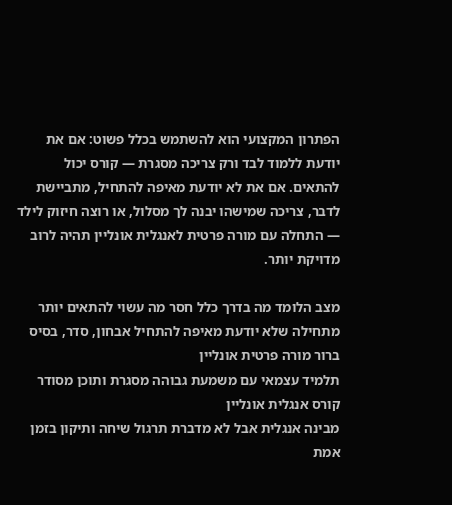הפתרון המקצועי הוא להשתמש בכלל פשוט: אם את יודעת ללמוד לבד ורק צריכה מסגרת — קורס יכול להתאים. אם את לא יודעת מאיפה להתחיל, מתביישת לדבר, צריכה שמישהו יבנה לך מסלול, או רוצה חיזוק לילד — התחלה עם מורה פרטית לאנגלית אונליין תהיה לרוב מדויקת יותר.

מצב הלומד מה בדרך כלל חסר מה עשוי להתאים יותר
מתחילה שלא יודעת מאיפה להתחיל אבחון, סדר, בסיס ברור מורה פרטית אונליין
תלמיד עצמאי עם משמעת גבוהה מסגרת ותוכן מסודר קורס אנגלית אונליין
מבינה אנגלית אבל לא מדברת תרגול שיחה ותיקון בזמן אמת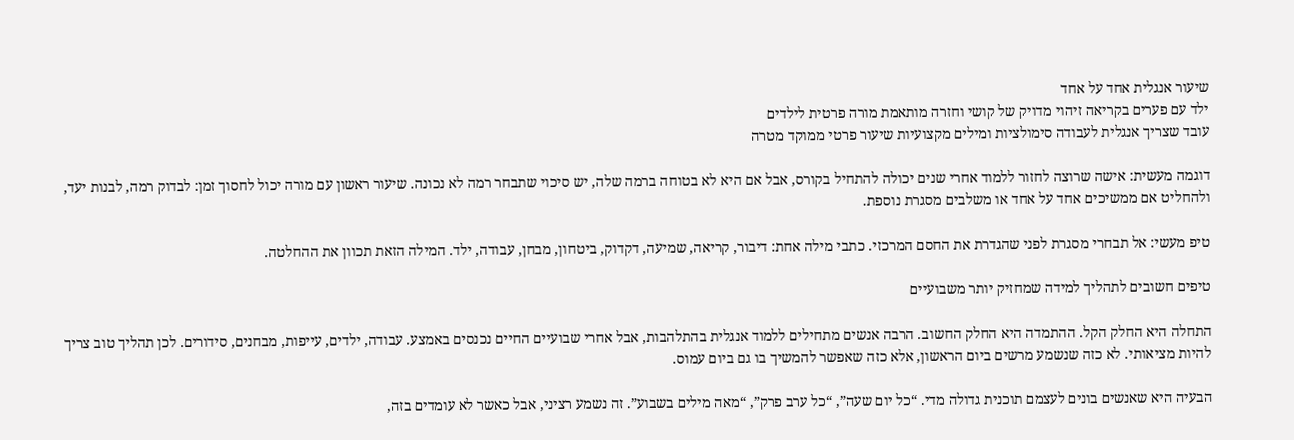שיעור אנגלית אחד על אחד
ילד עם פערים בקריאה זיהוי מדויק של קושי וחזרה מותאמת מורה פרטית לילדים
עובד שצריך אנגלית לעבודה סימולציות ומילים מקצועיות שיעור פרטי ממוקד מטרה

דוגמה מעשית: אישה שרוצה לחזור ללמוד אחרי שנים יכולה להתחיל בקורס, אבל אם היא לא בטוחה ברמה שלה, יש סיכוי שתבחר רמה לא נכונה. שיעור ראשון עם מורה יכול לחסוך זמן: לבדוק רמה, לבנות יעד, ולהחליט אם ממשיכים אחד על אחד או משלבים מסגרת נוספת.

טיפ מעשי: אל תבחרי מסגרת לפני שהגדרת את החסם המרכזי. כתבי מילה אחת: דיבור, קריאה, שמיעה, דקדוק, ביטחון, מבחן, עבודה, ילד. המילה הזאת תכוון את ההחלטה.

טיפים חשובים לתהליך למידה שמחזיק יותר משבועיים

התחלה היא החלק הקל. ההתמדה היא החלק החשוב. הרבה אנשים מתחילים ללמוד אנגלית בהתלהבות, אבל אחרי שבועיים החיים נכנסים באמצע. עבודה, ילדים, עייפות, מבחנים, סידורים. לכן תהליך טוב צריך להיות מציאותי. לא כזה שנשמע מרשים ביום הראשון, אלא כזה שאפשר להמשיך בו גם ביום עמוס.

הבעיה היא שאנשים בונים לעצמם תוכנית גדולה מדי. “כל יום שעה”, “כל ערב פרק”, “מאה מילים בשבוע”. זה נשמע רציני, אבל כאשר לא עומדים בזה,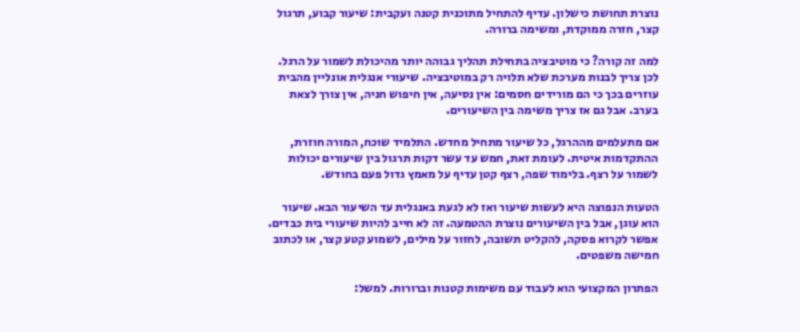נוצרת תחושת כישלון. עדיף להתחיל מתוכנית קטנה ועקבית: שיעור קבוע, תרגול קצר, חזרה ממוקדת, ומשימה ברורה.

למה זה קורה? כי מוטיבציה בתחילת תהליך גבוהה יותר מהיכולת לשמור על הרגל. לכן צריך לבנות מערכת שלא תלויה רק במוטיבציה. שיעורי אנגלית אונליין מהבית עוזרים בכך כי הם מורידים חסמים: אין נסיעה, אין חיפוש חניה, אין צורך לצאת בערב. אבל גם אז צריך משימה בין השיעורים.

אם מתעלמים מההרגל, כל שיעור מתחיל מחדש. התלמיד שוכח, המורה חוזרת, ההתקדמות איטית. לעומת זאת, חמש עד עשר דקות תרגול בין שיעורים יכולות לשמור על רצף. בלימוד שפה, רצף קטן עדיף על מאמץ גדול פעם בחודש.

הטעות הנפוצה היא לעשות שיעור ואז לא לגעת באנגלית עד השיעור הבא. שיעור הוא עוגן, אבל בין השיעורים נוצרת ההטמעה. זה לא חייב להיות שיעורי בית כבדים. אפשר לקרוא פסקה, להקליט תשובה, לחזור על מילים, לשמוע קטע קצר, או לכתוב חמישה משפטים.

הפתרון המקצועי הוא לעבוד עם משימות קטנות וברורות. למשל: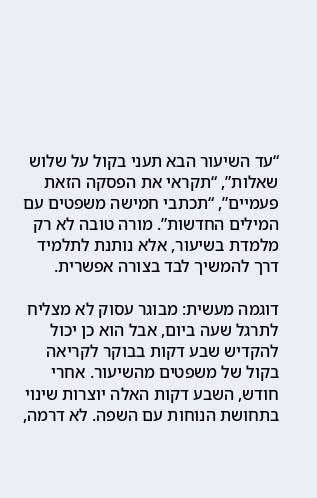“עד השיעור הבא תעני בקול על שלוש שאלות”, “תקראי את הפסקה הזאת פעמיים”, “תכתבי חמישה משפטים עם המילים החדשות”. מורה טובה לא רק מלמדת בשיעור, אלא נותנת לתלמיד דרך להמשיך לבד בצורה אפשרית.

דוגמה מעשית: מבוגר עסוק לא מצליח לתרגל שעה ביום, אבל הוא כן יכול להקדיש שבע דקות בבוקר לקריאה בקול של משפטים מהשיעור. אחרי חודש, השבע דקות האלה יוצרות שינוי בתחושת הנוחות עם השפה. לא דרמה,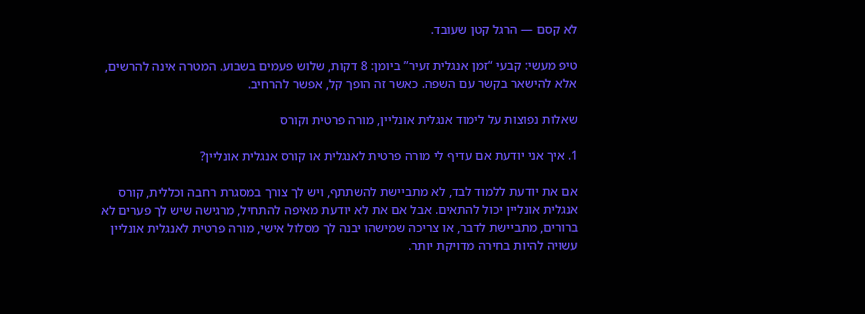לא קסם — הרגל קטן שעובד.

טיפ מעשי: קבעי “זמן אנגלית זעיר” ביומן: 8 דקות, שלוש פעמים בשבוע. המטרה אינה להרשים, אלא להישאר בקשר עם השפה. כאשר זה הופך קל, אפשר להרחיב.

שאלות נפוצות על לימוד אנגלית אונליין, מורה פרטית וקורס

1. איך אני יודעת אם עדיף לי מורה פרטית לאנגלית או קורס אנגלית אונליין?

אם את יודעת ללמוד לבד, לא מתביישת להשתתף, ויש לך צורך במסגרת רחבה וכללית, קורס אנגלית אונליין יכול להתאים. אבל אם את לא יודעת מאיפה להתחיל, מרגישה שיש לך פערים לא ברורים, מתביישת לדבר, או צריכה שמישהו יבנה לך מסלול אישי, מורה פרטית לאנגלית אונליין עשויה להיות בחירה מדויקת יותר.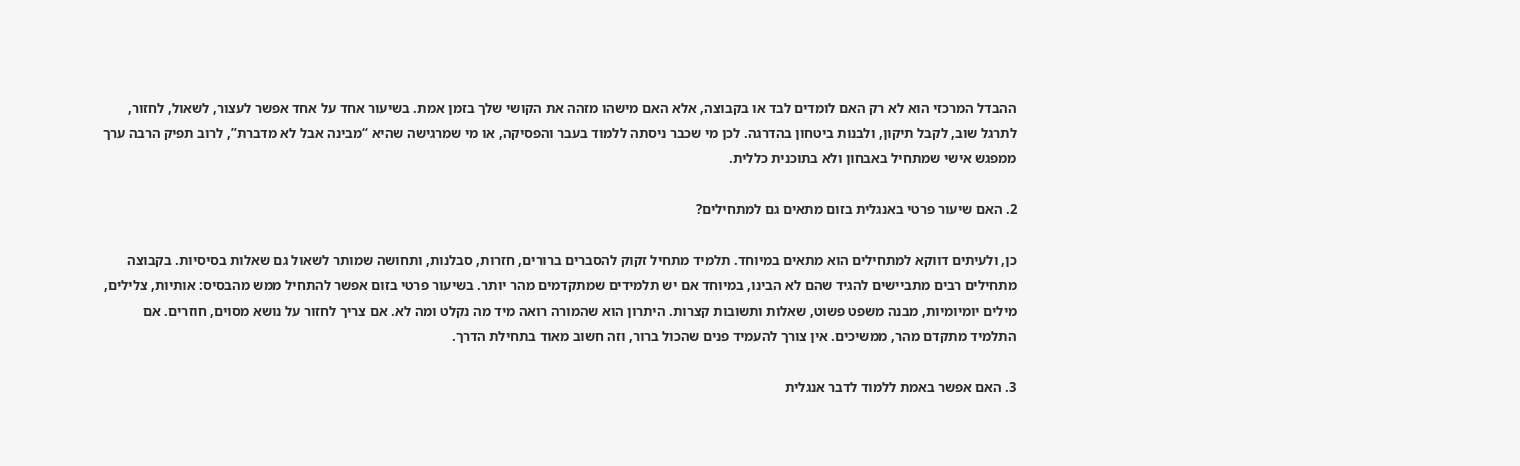ההבדל המרכזי הוא לא רק האם לומדים לבד או בקבוצה, אלא האם מישהו מזהה את הקושי שלך בזמן אמת. בשיעור אחד על אחד אפשר לעצור, לשאול, לחזור, לתרגל שוב, לקבל תיקון, ולבנות ביטחון בהדרגה. לכן מי שכבר ניסתה ללמוד בעבר והפסיקה, או מי שמרגישה שהיא “מבינה אבל לא מדברת”, לרוב תפיק הרבה ערך ממפגש אישי שמתחיל באבחון ולא בתוכנית כללית.

2. האם שיעור פרטי באנגלית בזום מתאים גם למתחילים?

כן, ולעיתים דווקא למתחילים הוא מתאים במיוחד. תלמיד מתחיל זקוק להסברים ברורים, חזרות, סבלנות, ותחושה שמותר לשאול גם שאלות בסיסיות. בקבוצה מתחילים רבים מתביישים להגיד שהם לא הבינו, במיוחד אם יש תלמידים שמתקדמים מהר יותר. בשיעור פרטי בזום אפשר להתחיל ממש מהבסיס: אותיות, צלילים, מילים יומיומיות, מבנה משפט פשוט, שאלות ותשובות קצרות. היתרון הוא שהמורה רואה מיד מה נקלט ומה לא. אם צריך לחזור על נושא מסוים, חוזרים. אם התלמיד מתקדם מהר, ממשיכים. אין צורך להעמיד פנים שהכול ברור, וזה חשוב מאוד בתחילת הדרך.

3. האם אפשר באמת ללמוד לדבר אנגלית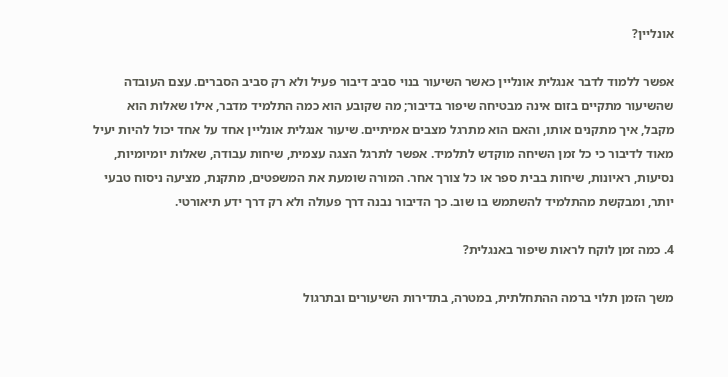אונליין?

אפשר ללמוד לדבר אנגלית אונליין כאשר השיעור בנוי סביב דיבור פעיל ולא רק סביב הסברים. עצם העובדה שהשיעור מתקיים בזום אינה מבטיחה שיפור בדיבור; מה שקובע הוא כמה התלמיד מדבר, אילו שאלות הוא מקבל, איך מתקנים אותו, והאם הוא מתרגל מצבים אמיתיים. שיעור אנגלית אונליין אחד על אחד יכול להיות יעיל מאוד לדיבור כי כל זמן השיחה מוקדש לתלמיד. אפשר לתרגל הצגה עצמית, שיחות עבודה, שאלות יומיומיות, נסיעות, ראיונות, שיחות בבית ספר או כל צורך אחר. המורה שומעת את המשפטים, מתקנת, מציעה ניסוח טבעי יותר, ומבקשת מהתלמיד להשתמש בו שוב. כך הדיבור נבנה דרך פעולה ולא רק דרך ידע תיאורטי.

4. כמה זמן לוקח לראות שיפור באנגלית?

משך הזמן תלוי ברמה ההתחלתית, במטרה, בתדירות השיעורים ובתרגול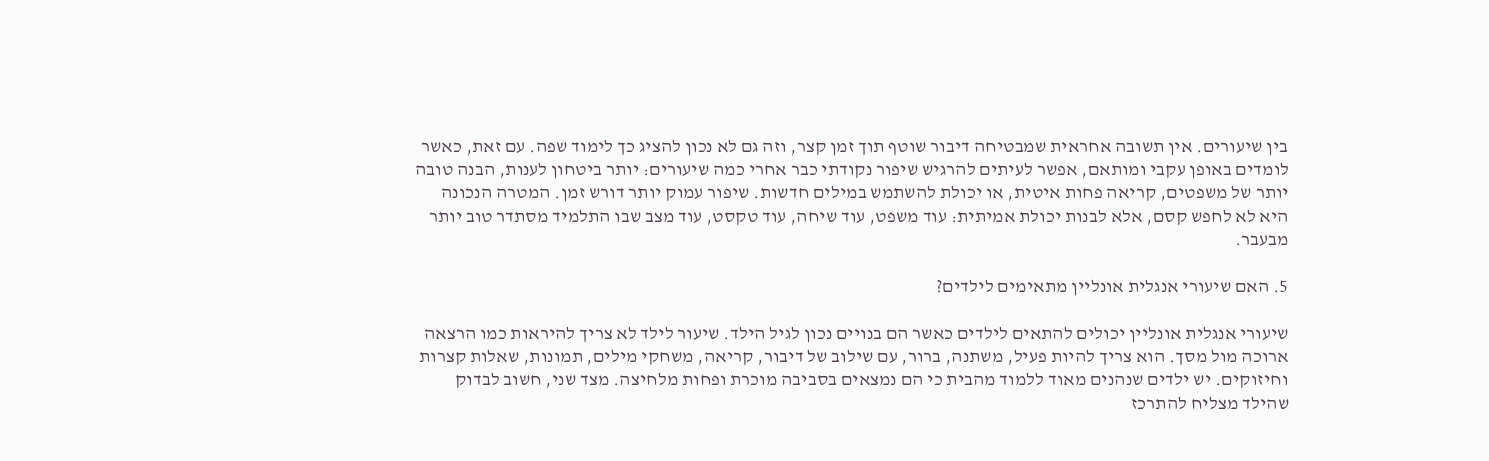בין שיעורים. אין תשובה אחראית שמבטיחה דיבור שוטף תוך זמן קצר, וזה גם לא נכון להציג כך לימוד שפה. עם זאת, כאשר לומדים באופן עקבי ומותאם, אפשר לעיתים להרגיש שיפור נקודתי כבר אחרי כמה שיעורים: יותר ביטחון לענות, הבנה טובה יותר של משפטים, קריאה פחות איטית, או יכולת להשתמש במילים חדשות. שיפור עמוק יותר דורש זמן. המטרה הנכונה היא לא לחפש קסם, אלא לבנות יכולת אמיתית: עוד משפט, עוד שיחה, עוד טקסט, עוד מצב שבו התלמיד מסתדר טוב יותר מבעבר.

5. האם שיעורי אנגלית אונליין מתאימים לילדים?

שיעורי אנגלית אונליין יכולים להתאים לילדים כאשר הם בנויים נכון לגיל הילד. שיעור לילד לא צריך להיראות כמו הרצאה ארוכה מול מסך. הוא צריך להיות פעיל, משתנה, ברור, עם שילוב של דיבור, קריאה, משחקי מילים, תמונות, שאלות קצרות וחיזוקים. יש ילדים שנהנים מאוד ללמוד מהבית כי הם נמצאים בסביבה מוכרת ופחות מלחיצה. מצד שני, חשוב לבדוק שהילד מצליח להתרכז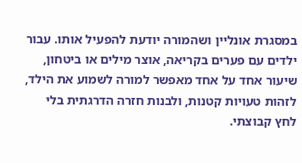במסגרת אונליין ושהמורה יודעת להפעיל אותו. עבור ילדים עם פערים בקריאה, אוצר מילים או ביטחון, שיעור אחד על אחד מאפשר למורה לשמוע את הילד, לזהות טעויות קטנות, ולבנות חזרה הדרגתית בלי לחץ קבוצתי.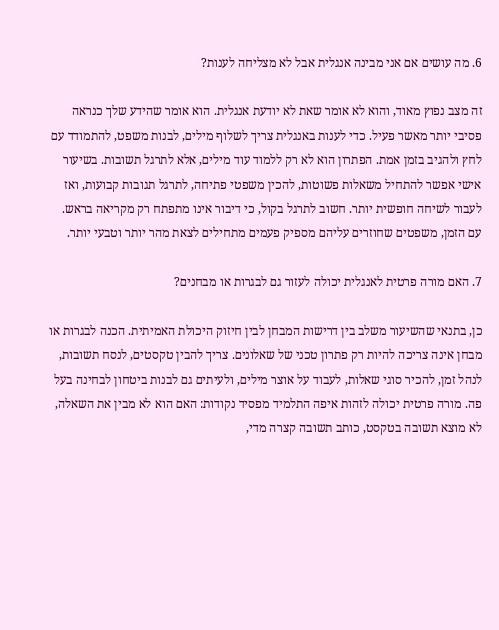6. מה עושים אם אני מבינה אנגלית אבל לא מצליחה לענות?

זה מצב נפוץ מאוד, והוא לא אומר שאת לא יודעת אנגלית. הוא אומר שהידע שלך כנראה פסיבי יותר מאשר פעיל. כדי לענות באנגלית צריך לשלוף מילים, לבנות משפט, להתמודד עם לחץ ולהגיב בזמן אמת. הפתרון הוא לא רק ללמוד עוד מילים, אלא לתרגל תשובות. בשיעור אישי אפשר להתחיל משאלות פשוטות, להכין משפטי פתיחה, לתרגל תגובות קבועות, ואז לעבור לשיחה חופשית יותר. חשוב לתרגל בקול, כי דיבור אינו מתפתח רק מקריאה בראש. עם הזמן, משפטים שחוזרים עליהם מספיק פעמים מתחילים לצאת מהר יותר וטבעי יותר.

7. האם מורה פרטית לאנגלית יכולה לעזור גם לבגרות או מבחנים?

כן, בתנאי שהשיעור משלב בין דרישות המבחן לבין חיזוק היכולת האמיתית. הכנה לבגרות או מבחן אינה צריכה להיות רק פתרון טכני של שאלונים. צריך להבין טקסטים, לנסח תשובות, לנהל זמן, להכיר סוגי שאלות, לעבוד על אוצר מילים, ולעיתים גם לבנות ביטחון לבחינה בעל פה. מורה פרטית יכולה לזהות איפה התלמיד מפסיד נקודות: האם הוא לא מבין את השאלה, לא מוצא תשובה בטקסט, כותב תשובה קצרה מדי,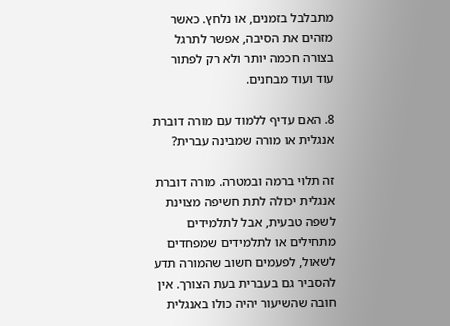מתבלבל בזמנים, או נלחץ. כאשר מזהים את הסיבה, אפשר לתרגל בצורה חכמה יותר ולא רק לפתור עוד ועוד מבחנים.

8. האם עדיף ללמוד עם מורה דוברת אנגלית או מורה שמבינה עברית?

זה תלוי ברמה ובמטרה. מורה דוברת אנגלית יכולה לתת חשיפה מצוינת לשפה טבעית, אבל לתלמידים מתחילים או לתלמידים שמפחדים לשאול, לפעמים חשוב שהמורה תדע להסביר גם בעברית בעת הצורך. אין חובה שהשיעור יהיה כולו באנגלית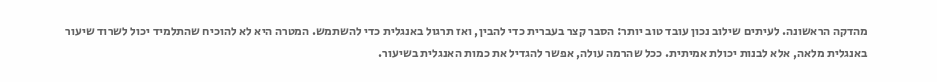מהדקה הראשונה. לעיתים שילוב נכון עובד טוב יותר: הסבר קצר בעברית כדי להבין, ואז תרגול באנגלית כדי להשתמש. המטרה היא לא להוכיח שהתלמיד יכול לשרוד שיעור באנגלית מלאה, אלא לבנות יכולת אמיתית. ככל שהרמה עולה, אפשר להגדיל את כמות האנגלית בשיעור.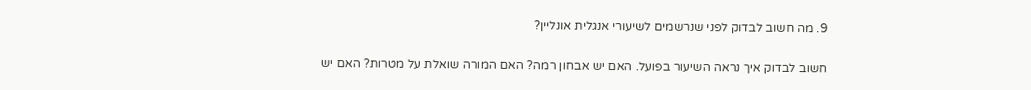9. מה חשוב לבדוק לפני שנרשמים לשיעורי אנגלית אונליין?

חשוב לבדוק איך נראה השיעור בפועל. האם יש אבחון רמה? האם המורה שואלת על מטרות? האם יש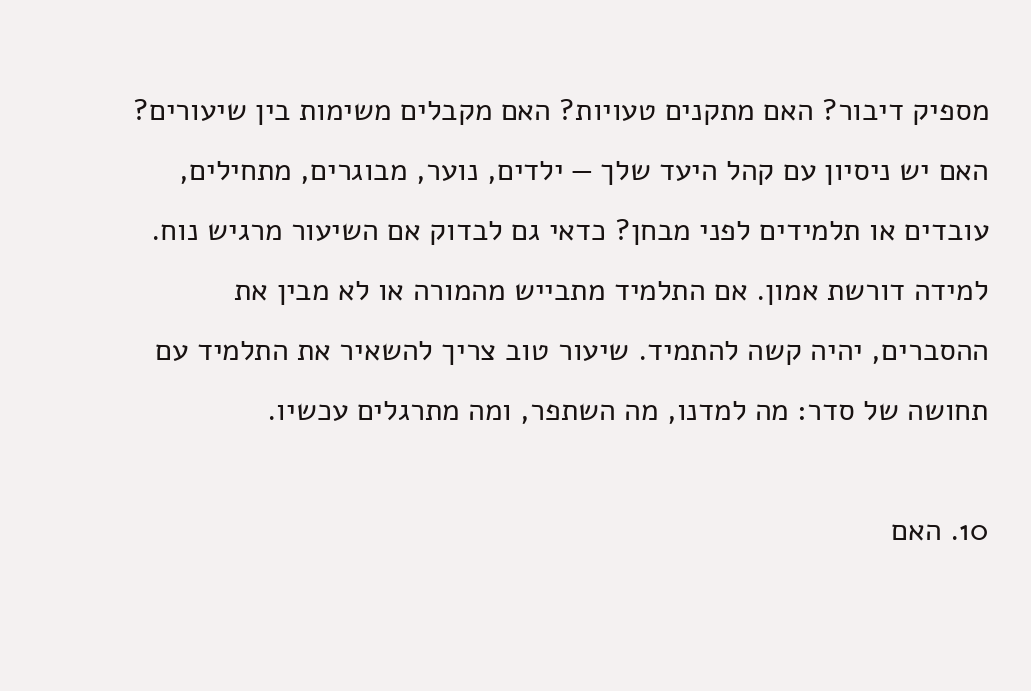מספיק דיבור? האם מתקנים טעויות? האם מקבלים משימות בין שיעורים? האם יש ניסיון עם קהל היעד שלך — ילדים, נוער, מבוגרים, מתחילים, עובדים או תלמידים לפני מבחן? כדאי גם לבדוק אם השיעור מרגיש נוח. למידה דורשת אמון. אם התלמיד מתבייש מהמורה או לא מבין את ההסברים, יהיה קשה להתמיד. שיעור טוב צריך להשאיר את התלמיד עם תחושה של סדר: מה למדנו, מה השתפר, ומה מתרגלים עכשיו.

10. האם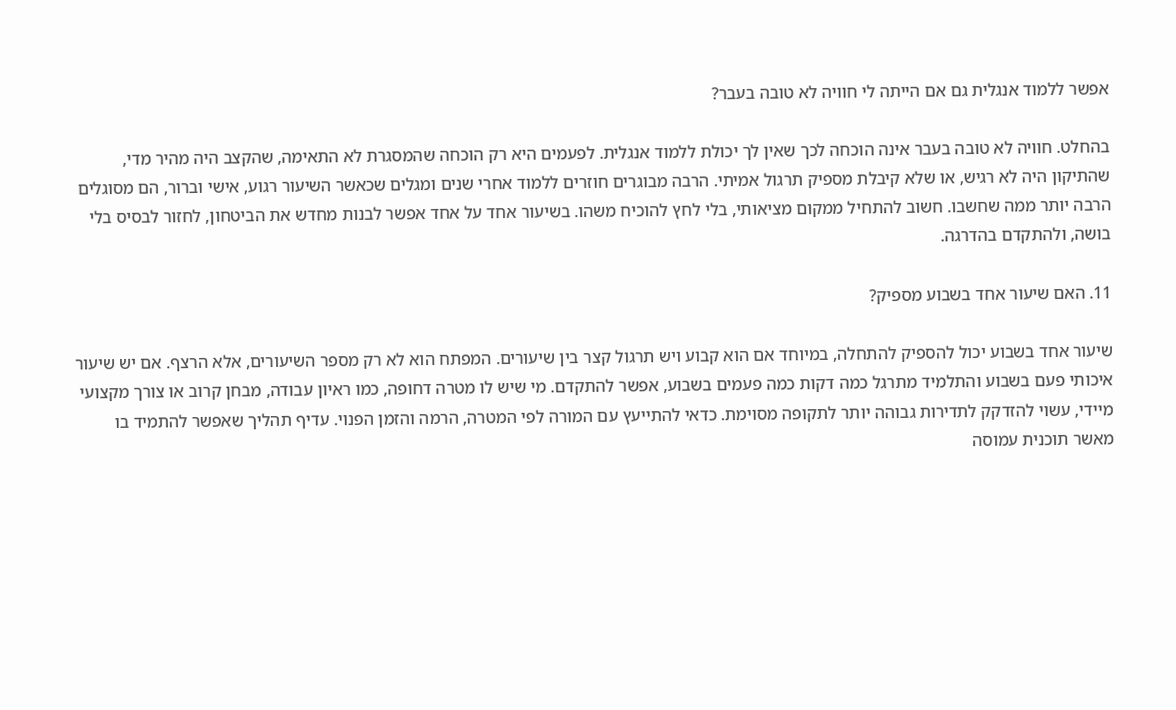אפשר ללמוד אנגלית גם אם הייתה לי חוויה לא טובה בעבר?

בהחלט. חוויה לא טובה בעבר אינה הוכחה לכך שאין לך יכולת ללמוד אנגלית. לפעמים היא רק הוכחה שהמסגרת לא התאימה, שהקצב היה מהיר מדי, שהתיקון היה לא רגיש, או שלא קיבלת מספיק תרגול אמיתי. הרבה מבוגרים חוזרים ללמוד אחרי שנים ומגלים שכאשר השיעור רגוע, אישי וברור, הם מסוגלים הרבה יותר ממה שחשבו. חשוב להתחיל ממקום מציאותי, בלי לחץ להוכיח משהו. בשיעור אחד על אחד אפשר לבנות מחדש את הביטחון, לחזור לבסיס בלי בושה, ולהתקדם בהדרגה.

11. האם שיעור אחד בשבוע מספיק?

שיעור אחד בשבוע יכול להספיק להתחלה, במיוחד אם הוא קבוע ויש תרגול קצר בין שיעורים. המפתח הוא לא רק מספר השיעורים, אלא הרצף. אם יש שיעור איכותי פעם בשבוע והתלמיד מתרגל כמה דקות כמה פעמים בשבוע, אפשר להתקדם. מי שיש לו מטרה דחופה, כמו ראיון עבודה, מבחן קרוב או צורך מקצועי מיידי, עשוי להזדקק לתדירות גבוהה יותר לתקופה מסוימת. כדאי להתייעץ עם המורה לפי המטרה, הרמה והזמן הפנוי. עדיף תהליך שאפשר להתמיד בו מאשר תוכנית עמוסה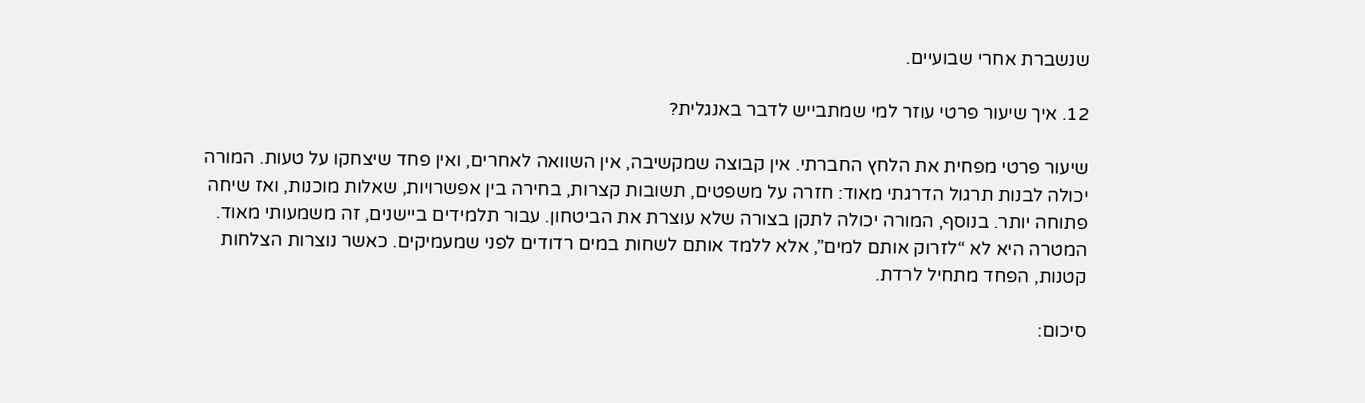שנשברת אחרי שבועיים.

12. איך שיעור פרטי עוזר למי שמתבייש לדבר באנגלית?

שיעור פרטי מפחית את הלחץ החברתי. אין קבוצה שמקשיבה, אין השוואה לאחרים, ואין פחד שיצחקו על טעות. המורה יכולה לבנות תרגול הדרגתי מאוד: חזרה על משפטים, תשובות קצרות, בחירה בין אפשרויות, שאלות מוכנות, ואז שיחה פתוחה יותר. בנוסף, המורה יכולה לתקן בצורה שלא עוצרת את הביטחון. עבור תלמידים ביישנים, זה משמעותי מאוד. המטרה היא לא “לזרוק אותם למים”, אלא ללמד אותם לשחות במים רדודים לפני שמעמיקים. כאשר נוצרות הצלחות קטנות, הפחד מתחיל לרדת.

סיכום: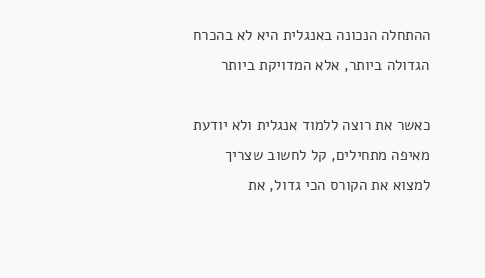ההתחלה הנכונה באנגלית היא לא בהכרח הגדולה ביותר, אלא המדויקת ביותר

כאשר את רוצה ללמוד אנגלית ולא יודעת מאיפה מתחילים, קל לחשוב שצריך למצוא את הקורס הכי גדול, את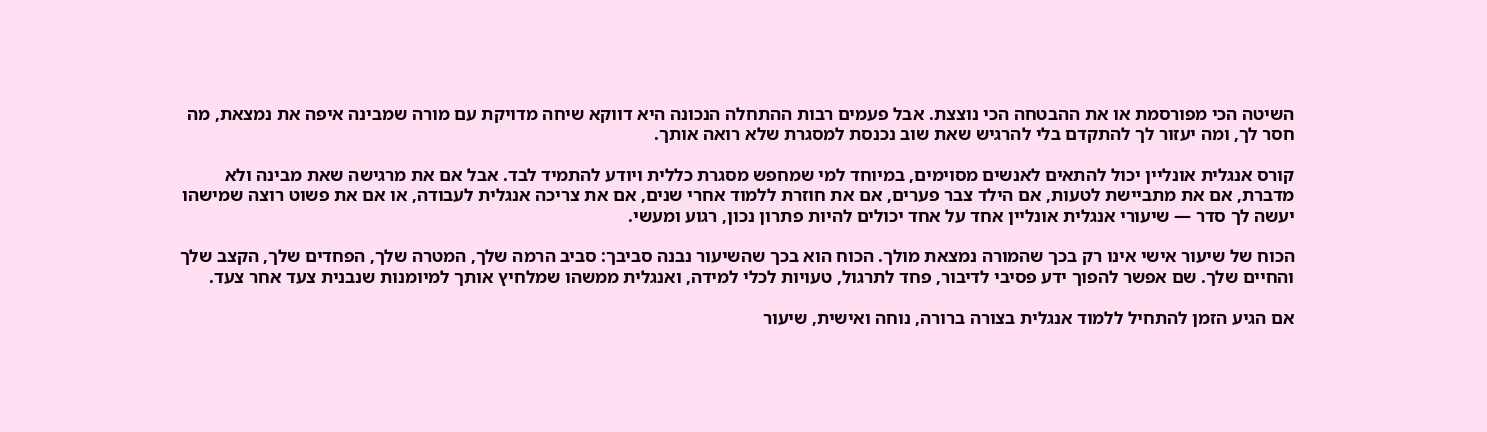השיטה הכי מפורסמת או את ההבטחה הכי נוצצת. אבל פעמים רבות ההתחלה הנכונה היא דווקא שיחה מדויקת עם מורה שמבינה איפה את נמצאת, מה חסר לך, ומה יעזור לך להתקדם בלי להרגיש שאת שוב נכנסת למסגרת שלא רואה אותך.

קורס אנגלית אונליין יכול להתאים לאנשים מסוימים, במיוחד למי שמחפש מסגרת כללית ויודע להתמיד לבד. אבל אם את מרגישה שאת מבינה ולא מדברת, אם את מתביישת לטעות, אם הילד צבר פערים, אם את חוזרת ללמוד אחרי שנים, אם את צריכה אנגלית לעבודה, או אם את פשוט רוצה שמישהו יעשה לך סדר — שיעורי אנגלית אונליין אחד על אחד יכולים להיות פתרון נכון, רגוע ומעשי.

הכוח של שיעור אישי אינו רק בכך שהמורה נמצאת מולך. הכוח הוא בכך שהשיעור נבנה סביבך: סביב הרמה שלך, המטרה שלך, הפחדים שלך, הקצב שלך והחיים שלך. שם אפשר להפוך ידע פסיבי לדיבור, פחד לתרגול, טעויות לכלי למידה, ואנגלית ממשהו שמלחיץ אותך למיומנות שנבנית צעד אחר צעד.

אם הגיע הזמן להתחיל ללמוד אנגלית בצורה ברורה, נוחה ואישית, שיעור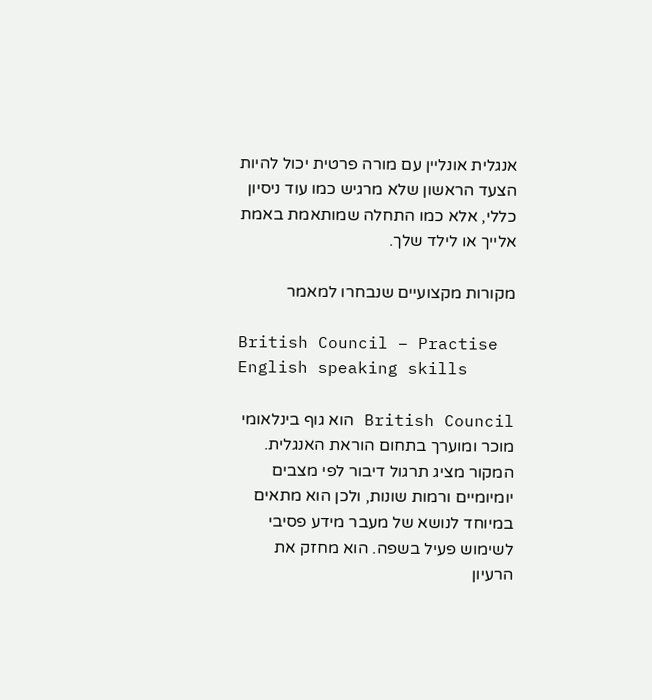אנגלית אונליין עם מורה פרטית יכול להיות הצעד הראשון שלא מרגיש כמו עוד ניסיון כללי, אלא כמו התחלה שמותאמת באמת אלייך או לילד שלך.

מקורות מקצועיים שנבחרו למאמר

British Council – Practise English speaking skills

British Council הוא גוף בינלאומי מוכר ומוערך בתחום הוראת האנגלית. המקור מציג תרגול דיבור לפי מצבים יומיומיים ורמות שונות, ולכן הוא מתאים במיוחד לנושא של מעבר מידע פסיבי לשימוש פעיל בשפה. הוא מחזק את הרעיון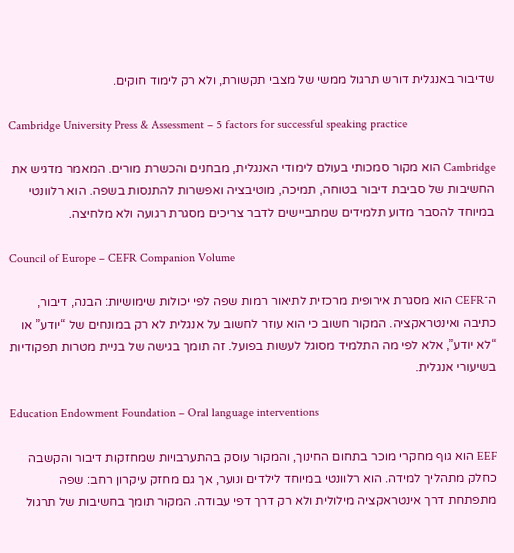שדיבור באנגלית דורש תרגול ממשי של מצבי תקשורת, ולא רק לימוד חוקים.

Cambridge University Press & Assessment – 5 factors for successful speaking practice

Cambridge הוא מקור סמכותי בעולם לימודי האנגלית, מבחנים והכשרת מורים. המאמר מדגיש את החשיבות של סביבת דיבור בטוחה, תמיכה, מוטיבציה ואפשרות להתנסות בשפה. הוא רלוונטי במיוחד להסבר מדוע תלמידים שמתביישים לדבר צריכים מסגרת רגועה ולא מלחיצה.

Council of Europe – CEFR Companion Volume

ה־CEFR הוא מסגרת אירופית מרכזית לתיאור רמות שפה לפי יכולות שימושיות: הבנה, דיבור, כתיבה ואינטראקציה. המקור חשוב כי הוא עוזר לחשוב על אנגלית לא רק במונחים של “יודע” או “לא יודע”, אלא לפי מה התלמיד מסוגל לעשות בפועל. זה תומך בגישה של בניית מטרות תפקודיות בשיעורי אנגלית.

Education Endowment Foundation – Oral language interventions

EEF הוא גוף מחקרי מוכר בתחום החינוך, והמקור עוסק בהתערבויות שמחזקות דיבור והקשבה כחלק מתהליך למידה. הוא רלוונטי במיוחד לילדים ונוער, אך גם מחזק עיקרון רחב: שפה מתפתחת דרך אינטראקציה מילולית ולא רק דרך דפי עבודה. המקור תומך בחשיבות של תרגול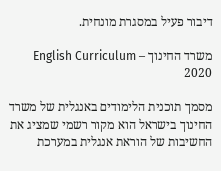דיבור פעיל במסגרת מונחית.

משרד החינוך – English Curriculum 2020

מסמך תוכנית הלימודים באנגלית של משרד החינוך בישראל הוא מקור רשמי שמציג את החשיבות של הוראת אנגלית במערכת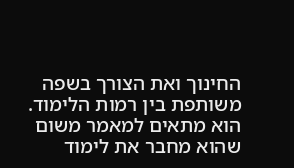החינוך ואת הצורך בשפה משותפת בין רמות הלימוד. הוא מתאים למאמר משום שהוא מחבר את לימוד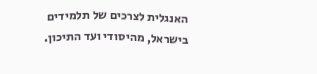האנגלית לצרכים של תלמידים בישראל, מהיסודי ועד התיכון.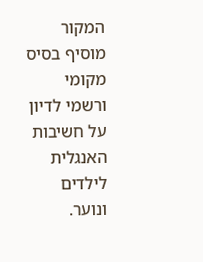המקור מוסיף בסיס מקומי ורשמי לדיון על חשיבות האנגלית לילדים ונוער.